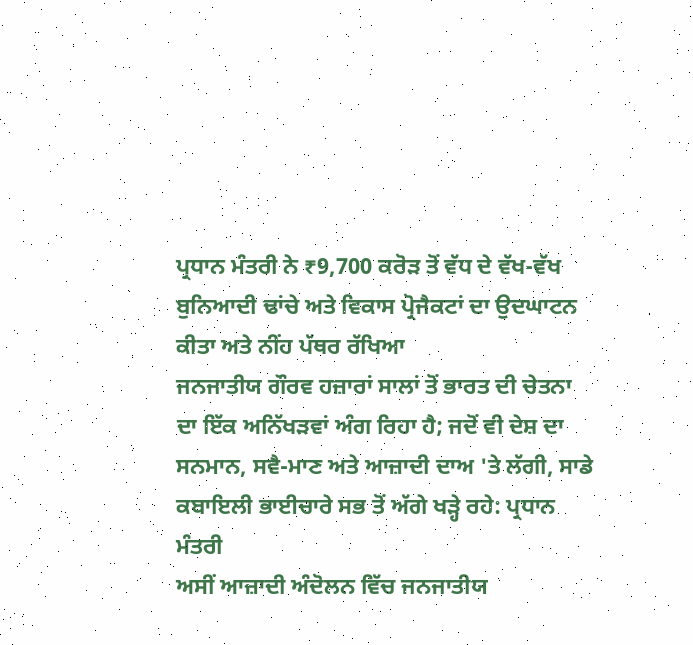ਪ੍ਰਧਾਨ ਮੰਤਰੀ ਨੇ ₹9,700 ਕਰੋੜ ਤੋਂ ਵੱਧ ਦੇ ਵੱਖ-ਵੱਖ ਬੁਨਿਆਦੀ ਢਾਂਚੇ ਅਤੇ ਵਿਕਾਸ ਪ੍ਰੋਜੈਕਟਾਂ ਦਾ ਉਦਘਾਟਨ ਕੀਤਾ ਅਤੇ ਨੀਂਹ ਪੱਥਰ ਰੱਖਿਆ
ਜਨਜਾਤੀਯ ਗੌਰਵ ਹਜ਼ਾਰਾਂ ਸਾਲਾਂ ਤੋਂ ਭਾਰਤ ਦੀ ਚੇਤਨਾ ਦਾ ਇੱਕ ਅਨਿੱਖੜਵਾਂ ਅੰਗ ਰਿਹਾ ਹੈ; ਜਦੋਂ ਵੀ ਦੇਸ਼ ਦਾ ਸਨਮਾਨ, ਸਵੈ-ਮਾਣ ਅਤੇ ਆਜ਼ਾਦੀ ਦਾਅ 'ਤੇ ਲੱਗੀ, ਸਾਡੇ ਕਬਾਇਲੀ ਭਾਈਚਾਰੇ ਸਭ ਤੋਂ ਅੱਗੇ ਖੜ੍ਹੇ ਰਹੇ: ਪ੍ਰਧਾਨ ਮੰਤਰੀ
ਅਸੀਂ ਆਜ਼ਾਦੀ ਅੰਦੋਲਨ ਵਿੱਚ ਜਨਜਾਤੀਯ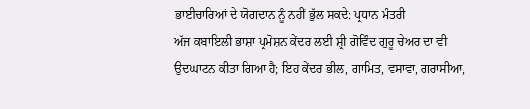ਭਾਈਚਾਰਿਆਂ ਦੇ ਯੋਗਦਾਨ ਨੂੰ ਨਹੀਂ ਭੁੱਲ ਸਕਦੇ: ਪ੍ਰਧਾਨ ਮੰਤਰੀ
ਅੱਜ ਕਬਾਇਲੀ ਭਾਸ਼ਾ ਪ੍ਰਮੋਸ਼ਨ ਕੇਂਦਰ ਲਈ ਸ਼੍ਰੀ ਗੋਵਿੰਦ ਗੁਰੂ ਚੇਅਰ ਦਾ ਵੀ ਉਦਘਾਟਨ ਕੀਤਾ ਗਿਆ ਹੈ; ਇਹ ਕੇਂਦਰ ਭੀਲ, ਗਾਮਿਤ, ਵਸਾਵਾ, ਗਰਾਸੀਆ,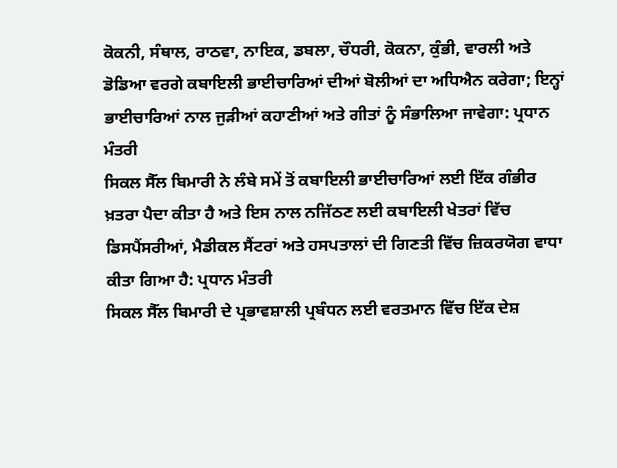ਕੋਕਨੀ, ਸੰਥਾਲ, ਰਾਠਵਾ, ਨਾਇਕ, ਡਬਲਾ, ਚੌਧਰੀ, ਕੋਕਨਾ, ਕੁੰਭੀ, ਵਾਰਲੀ ਅਤੇ ਡੋਡਿਆ ਵਰਗੇ ਕਬਾਇਲੀ ਭਾਈਚਾਰਿਆਂ ਦੀਆਂ ਬੋਲੀਆਂ ਦਾ ਅਧਿਐਨ ਕਰੇਗਾ; ਇਨ੍ਹਾਂ ਭਾਈਚਾਰਿਆਂ ਨਾਲ ਜੁੜੀਆਂ ਕਹਾਣੀਆਂ ਅਤੇ ਗੀਤਾਂ ਨੂੰ ਸੰਭਾਲਿਆ ਜਾਵੇਗਾ: ਪ੍ਰਧਾਨ ਮੰਤਰੀ
ਸਿਕਲ ਸੈੱਲ ਬਿਮਾਰੀ ਨੇ ਲੰਬੇ ਸਮੇਂ ਤੋਂ ਕਬਾਇਲੀ ਭਾਈਚਾਰਿਆਂ ਲਈ ਇੱਕ ਗੰਭੀਰ ਖ਼ਤਰਾ ਪੈਦਾ ਕੀਤਾ ਹੈ ਅਤੇ ਇਸ ਨਾਲ ਨਜਿੱਠਣ ਲਈ ਕਬਾਇਲੀ ਖੇਤਰਾਂ ਵਿੱਚ ਡਿਸਪੈਂਸਰੀਆਂ, ਮੈਡੀਕਲ ਸੈਂਟਰਾਂ ਅਤੇ ਹਸਪਤਾਲਾਂ ਦੀ ਗਿਣਤੀ ਵਿੱਚ ਜ਼ਿਕਰਯੋਗ ਵਾਧਾ ਕੀਤਾ ਗਿਆ ਹੈ: ਪ੍ਰਧਾਨ ਮੰਤਰੀ
ਸਿਕਲ ਸੈੱਲ ਬਿਮਾਰੀ ਦੇ ਪ੍ਰਭਾਵਸ਼ਾਲੀ ਪ੍ਰਬੰਧਨ ਲਈ ਵਰਤਮਾਨ ਵਿੱਚ ਇੱਕ ਦੇਸ਼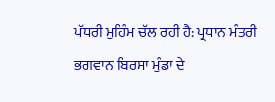ਪੱਧਰੀ ਮੁਹਿੰਮ ਚੱਲ ਰਹੀ ਹੈ: ਪ੍ਰਧਾਨ ਮੰਤਰੀ
ਭਗਵਾਨ ਬਿਰਸਾ ਮੁੰਡਾ ਦੇ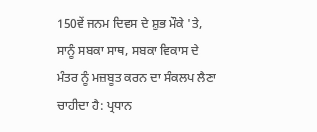150ਵੇਂ ਜਨਮ ਦਿਵਸ ਦੇ ਸ਼ੁਭ ਮੌਕੇ 'ਤੇ, ਸਾਨੂੰ ਸਬਕਾ ਸਾਥ, ਸਬਕਾ ਵਿਕਾਸ ਦੇ ਮੰਤਰ ਨੂੰ ਮਜ਼ਬੂਤ ਕਰਨ ਦਾ ਸੰਕਲਪ ਲੈਣਾ ਚਾਹੀਦਾ ਹੈ: ਪ੍ਰਧਾਨ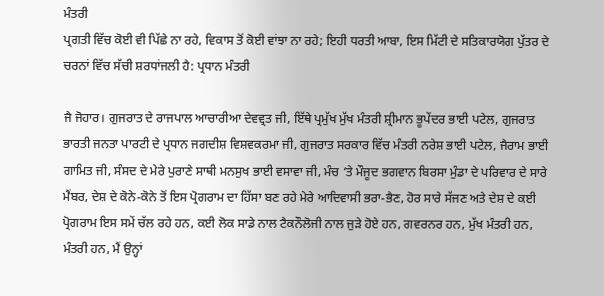ਮੰਤਰੀ
ਪ੍ਰਗਤੀ ਵਿੱਚ ਕੋਈ ਵੀ ਪਿੱਛੇ ਨਾ ਰਹੇ, ਵਿਕਾਸ ਤੋਂ ਕੋਈ ਵਾਂਝਾ ਨਾ ਰਹੇ; ਇਹੀ ਧਰਤੀ ਆਬਾ, ਇਸ ਮਿੱਟੀ ਦੇ ਸਤਿਕਾਰਯੋਗ ਪੁੱਤਰ ਦੇ ਚਰਨਾਂ ਵਿੱਚ ਸੱਚੀ ਸ਼ਰਧਾਂਜਲੀ ਹੈ: ਪ੍ਰਧਾਨ ਮੰਤਰੀ

ਜੈ ਜੋਹਾਰ। ਗੁਜਰਾਤ ਦੇ ਰਾਜਪਾਲ ਆਚਾਰੀਆ ਦੇਵਵ੍ਰਤ ਜੀ, ਇੱਥੇ ਪ੍ਰਮੁੱਖ ਮੁੱਖ ਮੰਤਰੀ ਸ਼੍ਰੀਮਾਨ ਭੂਪੇਂਦਰ ਭਾਈ ਪਟੇਲ, ਗੁਜਰਾਤ ਭਾਰਤੀ ਜਨਤਾ ਪਾਰਟੀ ਦੇ ਪ੍ਰਧਾਨ ਜਗਦੀਸ਼ ਵਿਸ਼ਵਕਰਮਾ ਜੀ, ਗੁਜਰਾਤ ਸਰਕਾਰ ਵਿੱਚ ਮੰਤਰੀ ਨਰੇਸ਼ ਭਾਈ ਪਟੇਲ, ਜੈਰਾਮ ਭਾਈ ਗਾਮਿਤ ਜੀ, ਸੰਸਦ ਦੇ ਮੇਰੇ ਪੁਰਾਣੇ ਸਾਥੀ ਮਨਸੁਖ ਭਾਈ ਵਸਾਵਾ ਜੀ, ਮੰਚ ‘ਤੇ ਮੌਜੂਦ ਭਗਵਾਨ ਬਿਰਸਾ ਮੁੰਡਾ ਦੇ ਪਰਿਵਾਰ ਦੇ ਸਾਰੇ ਮੈਂਬਰ, ਦੇਸ਼ ਦੇ ਕੋਨੇ-ਕੋਨੇ ਤੋਂ ਇਸ ਪ੍ਰੋਗਰਾਮ ਦਾ ਹਿੱਸਾ ਬਣ ਰਹੇ ਮੇਰੇ ਆਦਿਵਾਸੀ ਭਰਾ-ਭੈਣ, ਹੋਰ ਸਾਰੇ ਸੱਜਣ ਅਤੇ ਦੇਸ਼ ਦੇ ਕਈ ਪ੍ਰੋਗਰਾਮ ਇਸ ਸਮੇਂ ਚੱਲ ਰਹੇ ਹਨ, ਕਈ ਲੋਕ ਸਾਡੇ ਨਾਲ ਟੈਕਨੌਲੋਜੀ ਨਾਲ ਜੁੜੇ ਹੋਏ ਹਨ, ਗਵਰਨਰ ਹਨ, ਮੁੱਖ ਮੰਤਰੀ ਹਨ, ਮੰਤਰੀ ਹਨ, ਮੈਂ ਉਨ੍ਹਾਂ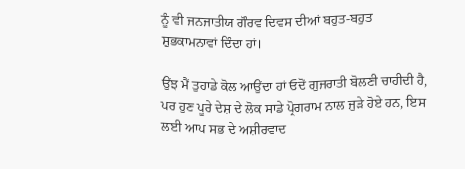ਨੂੰ ਵੀ ਜਨਜਾਤੀਯ ਗੌਰਵ ਦਿਵਸ ਦੀਆਂ ਬਹੁਤ-ਬਹੁਤ ਸ਼ੁਭਕਾਮਨਾਵਾਂ ਦਿੰਦਾ ਹਾਂ।

ਉਂਝ ਮੈਂ ਤੁਹਾਡੇ ਕੋਲ ਆਉਂਦਾ ਹਾਂ ਓਦੋਂ ਗੁਜਰਾਤੀ ਬੋਲਣੀ ਚਾਹੀਦੀ ਹੈ, ਪਰ ਹੁਣ ਪੂਰੇ ਦੇਸ਼ ਦੇ ਲੋਕ ਸਾਡੇ ਪ੍ਰੋਗਰਾਮ ਨਾਲ ਜੁੜੇ ਹੋਏ ਹਨ, ਇਸ ਲਈ ਆਪ ਸਭ ਦੇ ਅਸ਼ੀਰਵਾਦ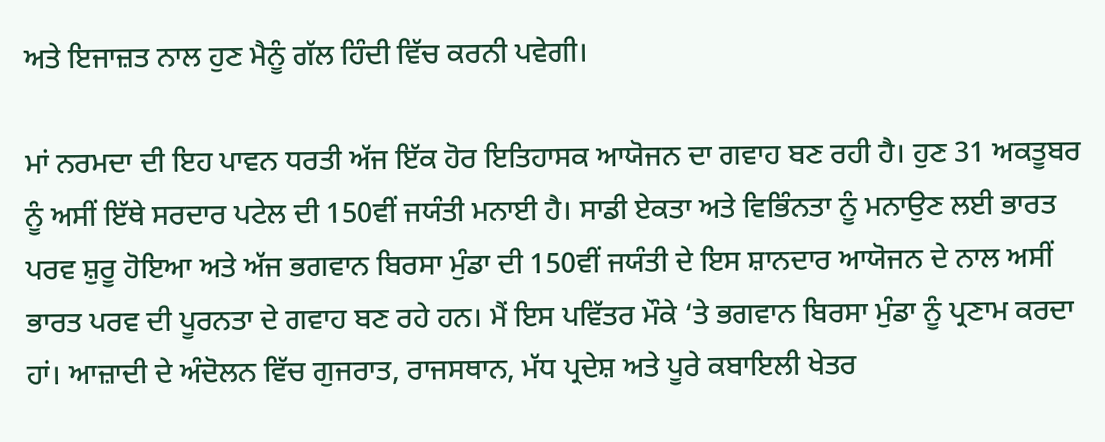ਅਤੇ ਇਜਾਜ਼ਤ ਨਾਲ ਹੁਣ ਮੈਨੂੰ ਗੱਲ ਹਿੰਦੀ ਵਿੱਚ ਕਰਨੀ ਪਵੇਗੀ।

ਮਾਂ ਨਰਮਦਾ ਦੀ ਇਹ ਪਾਵਨ ਧਰਤੀ ਅੱਜ ਇੱਕ ਹੋਰ ਇਤਿਹਾਸਕ ਆਯੋਜਨ ਦਾ ਗਵਾਹ ਬਣ ਰਹੀ ਹੈ। ਹੁਣ 31 ਅਕਤੂਬਰ ਨੂੰ ਅਸੀਂ ਇੱਥੇ ਸਰਦਾਰ ਪਟੇਲ ਦੀ 150ਵੀਂ ਜਯੰਤੀ ਮਨਾਈ ਹੈ। ਸਾਡੀ ਏਕਤਾ ਅਤੇ ਵਿਭਿੰਨਤਾ ਨੂੰ ਮਨਾਉਣ ਲਈ ਭਾਰਤ ਪਰਵ ਸ਼ੁਰੂ ਹੋਇਆ ਅਤੇ ਅੱਜ ਭਗਵਾਨ ਬਿਰਸਾ ਮੁੰਡਾ ਦੀ 150ਵੀਂ ਜਯੰਤੀ ਦੇ ਇਸ ਸ਼ਾਨਦਾਰ ਆਯੋਜਨ ਦੇ ਨਾਲ ਅਸੀਂ ਭਾਰਤ ਪਰਵ ਦੀ ਪੂਰਨਤਾ ਦੇ ਗਵਾਹ ਬਣ ਰਹੇ ਹਨ। ਮੈਂ ਇਸ ਪਵਿੱਤਰ ਮੌਕੇ ‘ਤੇ ਭਗਵਾਨ ਬਿਰਸਾ ਮੁੰਡਾ ਨੂੰ ਪ੍ਰਣਾਮ ਕਰਦਾ ਹਾਂ। ਆਜ਼ਾਦੀ ਦੇ ਅੰਦੋਲਨ ਵਿੱਚ ਗੁਜਰਾਤ, ਰਾਜਸਥਾਨ, ਮੱਧ ਪ੍ਰਦੇਸ਼ ਅਤੇ ਪੂਰੇ ਕਬਾਇਲੀ ਖੇਤਰ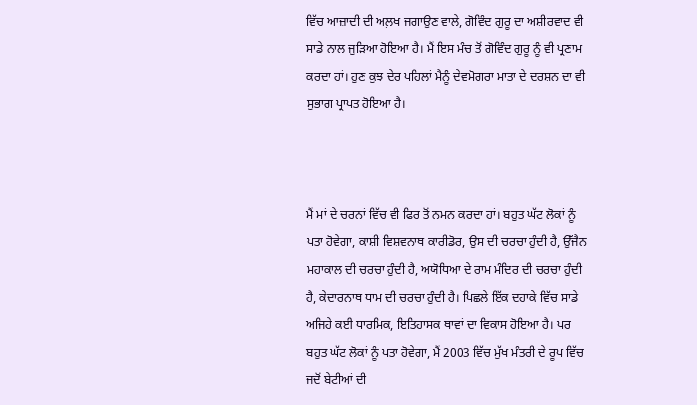ਵਿੱਚ ਆਜ਼ਾਦੀ ਦੀ ਅਲ਼ਖ ਜਗਾਉਣ ਵਾਲੇ, ਗੋਵਿੰਦ ਗੁਰੂ ਦਾ ਅਸ਼ੀਰਵਾਦ ਵੀ ਸਾਡੇ ਨਾਲ ਜੁੜਿਆ ਹੋਇਆ ਹੈ। ਮੈਂ ਇਸ ਮੰਚ ਤੋਂ ਗੋਵਿੰਦ ਗੁਰੂ ਨੂੰ ਵੀ ਪ੍ਰਣਾਮ ਕਰਦਾ ਹਾਂ। ਹੁਣ ਕੁਝ ਦੇਰ ਪਹਿਲਾਂ ਮੈਨੂੰ ਦੇਵਮੋਗਰਾ ਮਾਤਾ ਦੇ ਦਰਸ਼ਨ ਦਾ ਵੀ ਸੁਭਾਗ ਪ੍ਰਾਪਤ ਹੋਇਆ ਹੈ।



ਮੈਂ ਮਾਂ ਦੇ ਚਰਨਾਂ ਵਿੱਚ ਵੀ ਫਿਰ ਤੋਂ ਨਮਨ ਕਰਦਾ ਹਾਂ। ਬਹੁਤ ਘੱਟ ਲੋਕਾਂ ਨੂੰ ਪਤਾ ਹੋਵੇਗਾ, ਕਾਸ਼ੀ ਵਿਸ਼ਵਨਾਥ ਕਾਰੀਡੋਰ, ਉਸ ਦੀ ਚਰਚਾ ਹੁੰਦੀ ਹੈ, ਉੱਜੈਨ ਮਹਾਕਾਲ ਦੀ ਚਰਚਾ ਹੁੰਦੀ ਹੈ, ਅਯੋਧਿਆ ਦੇ ਰਾਮ ਮੰਦਿਰ ਦੀ ਚਰਚਾ ਹੁੰਦੀ ਹੈ, ਕੇਦਾਰਨਾਥ ਧਾਮ ਦੀ ਚਰਚਾ ਹੁੰਦੀ ਹੈ। ਪਿਛਲੇ ਇੱਕ ਦਹਾਕੇ ਵਿੱਚ ਸਾਡੇ ਅਜਿਹੇ ਕਈ ਧਾਰਮਿਕ, ਇਤਿਹਾਸਕ ਥਾਵਾਂ ਦਾ ਵਿਕਾਸ ਹੋਇਆ ਹੈ। ਪਰ ਬਹੁਤ ਘੱਟ ਲੋਕਾਂ ਨੂੰ ਪਤਾ ਹੋਵੇਗਾ, ਮੈਂ 2003 ਵਿੱਚ ਮੁੱਖ ਮੰਤਰੀ ਦੇ ਰੂਪ ਵਿੱਚ ਜਦੋਂ ਬੇਟੀਆਂ ਦੀ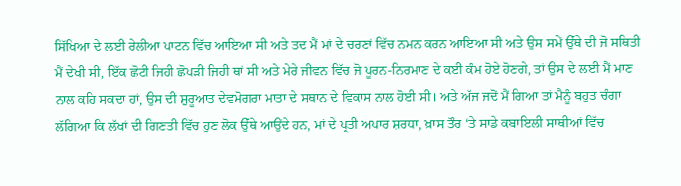ਸਿੱਖਿਆ ਦੇ ਲਈ ਰੇਲੀਆ ਪਾਟਨ ਵਿੱਚ ਆਇਆ ਸੀ ਅਤੇ ਤਦ ਮੈਂ ਮਾਂ ਦੇ ਚਰਣਾਂ ਵਿੱਚ ਨਮਨ ਕਰਨ ਆਇਆ ਸੀ ਅਤੇ ਉਸ ਸਮੇਂ ਉੱਥੇ ਦੀ ਜੋ ਸਥਿਤੀ ਮੈਂ ਦੇਖੀ ਸੀ, ਇੱਕ ਛੋਟੀ ਜਿਹੀ ਛੋਪੜੀ ਜਿਹੀ ਥਾਂ ਸੀ ਅਤੇ ਮੇਰੇ ਜੀਵਨ ਵਿੱਚ ਜੋ ਪੂਰਨ-ਨਿਰਮਾਣ ਦੇ ਕਈ ਕੰਮ ਹੋਏ ਹੋਣਗੇ, ਤਾਂ ਉਸ ਦੇ ਲਈ ਮੈਂ ਮਾਣ ਨਾਲ ਕਹਿ ਸਕਦਾ ਹਾਂ, ਉਸ ਦੀ ਸ਼ੁਰੂਆਤ ਦੇਵਮੋਗਰਾ ਮਾਤਾ ਦੇ ਸਥਾਨ ਦੇ ਵਿਕਾਸ ਨਾਲ ਹੋਈ ਸੀ। ਅਤੇ ਅੱਜ ਜਦੋਂ ਮੈਂ ਗਿਆ ਤਾਂ ਮੈਨੂੰ ਬਹੁਤ ਚੰਗਾ ਲੱਗਿਆ ਕਿ ਲੱਖਾਂ ਦੀ ਗਿਣਤੀ ਵਿੱਚ ਹੁਣ ਲੋਕ ਉੱਥੇ ਆਉਂਦੇ ਹਨ, ਮਾਂ ਦੇ ਪ੍ਰਤੀ ਅਪਾਰ ਸ਼ਰਧਾ, ਖ਼ਾਸ ਤੌਰ ‘ਤੇ ਸਾਡੇ ਕਬਾਇਲੀ ਸਾਥੀਆਂ ਵਿੱਚ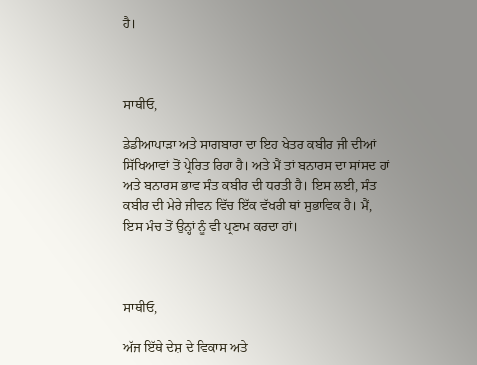ਹੈ।



ਸਾਥੀਓ,

ਡੇਡੀਆਪਾੜਾ ਅਤੇ ਸਾਗਬਾਰਾ ਦਾ ਇਹ ਖੇਤਰ ਕਬੀਰ ਜੀ ਦੀਆਂ ਸਿੱਖਿਆਵਾਂ ਤੋਂ ਪ੍ਰੇਰਿਤ ਰਿਹਾ ਹੈ। ਅਤੇ ਮੈਂ ਤਾਂ ਬਨਾਰਸ ਦਾ ਸਾਂਸਦ ਹਾਂ ਅਤੇ ਬਨਾਰਸ ਭਾਵ ਸੰਤ ਕਬੀਰ ਦੀ ਧਰਤੀ ਹੈ। ਇਸ ਲਈ, ਸੰਤ ਕਬੀਰ ਦੀ ਮੇਰੇ ਜੀਵਨ ਵਿੱਚ ਇੱਕ ਵੱਖਰੀ ਥਾਂ ਸੁਭਾਵਿਕ ਹੈ। ਮੈਂ, ਇਸ ਮੰਚ ਤੋਂ ਉਨ੍ਹਾਂ ਨੂੰ ਵੀ ਪ੍ਰਣਾਮ ਕਰਦਾ ਹਾਂ।



ਸਾਥੀਓ,

ਅੱਜ ਇੱਥੇ ਦੇਸ਼ ਦੇ ਵਿਕਾਸ ਅਤੇ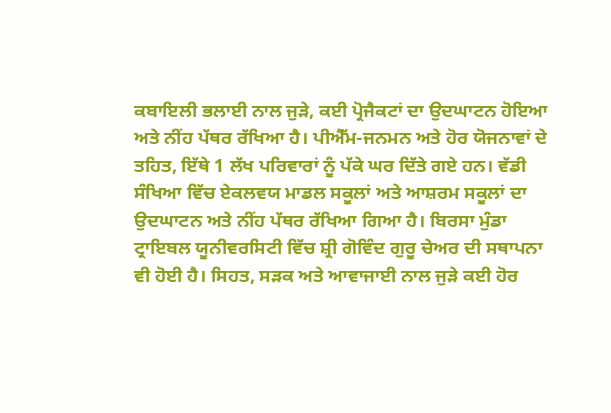ਕਬਾਇਲੀ ਭਲਾਈ ਨਾਲ ਜੁੜੇ, ਕਈ ਪ੍ਰੋਜੈਕਟਾਂ ਦਾ ਉਦਘਾਟਨ ਹੋਇਆ ਅਤੇ ਨੀਂਹ ਪੱਥਰ ਰੱਖਿਆ ਹੈ। ਪੀਐੱਮ-ਜਨਮਨ ਅਤੇ ਹੋਰ ਯੋਜਨਾਵਾਂ ਦੇ ਤਹਿਤ, ਇੱਥੇ 1 ਲੱਖ ਪਰਿਵਾਰਾਂ ਨੂੰ ਪੱਕੇ ਘਰ ਦਿੱਤੇ ਗਏ ਹਨ। ਵੱਡੀ ਸੰਖਿਆ ਵਿੱਚ ਏਕਲਵਯ ਮਾਡਲ ਸਕੂਲਾਂ ਅਤੇ ਆਸ਼ਰਮ ਸਕੂਲਾਂ ਦਾ ਉਦਘਾਟਨ ਅਤੇ ਨੀਂਹ ਪੱਥਰ ਰੱਖਿਆ ਗਿਆ ਹੈ। ਬਿਰਸਾ ਮੁੰਡਾ ਟ੍ਰਾਇਬਲ ਯੂਨੀਵਰਸਿਟੀ ਵਿੱਚ ਸ਼੍ਰੀ ਗੋਵਿੰਦ ਗੁਰੂ ਚੇਅਰ ਦੀ ਸਥਾਪਨਾ ਵੀ ਹੋਈ ਹੈ। ਸਿਹਤ, ਸੜਕ ਅਤੇ ਆਵਾਜਾਈ ਨਾਲ ਜੁੜੇ ਕਈ ਹੋਰ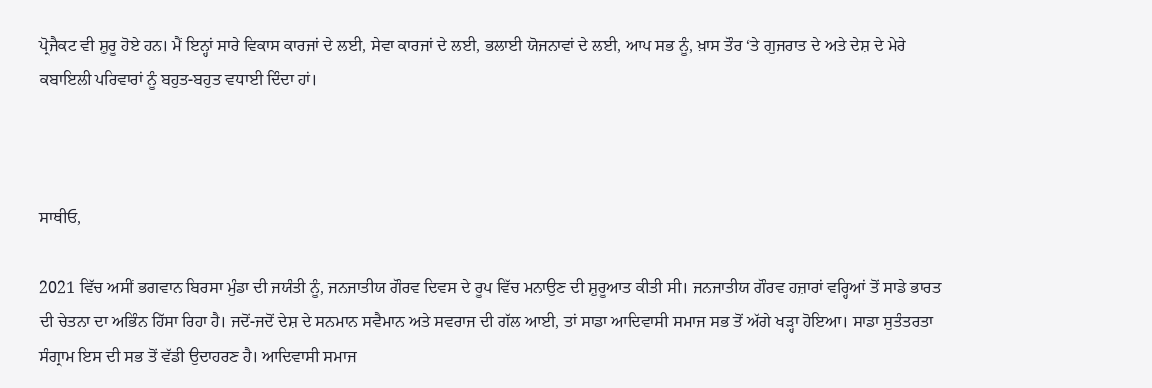ਪ੍ਰੋਜੈਕਟ ਵੀ ਸ਼ੁਰੂ ਹੋਏ ਹਨ। ਮੈਂ ਇਨ੍ਹਾਂ ਸਾਰੇ ਵਿਕਾਸ ਕਾਰਜਾਂ ਦੇ ਲਈ, ਸੇਵਾ ਕਾਰਜਾਂ ਦੇ ਲਈ, ਭਲਾਈ ਯੋਜਨਾਵਾਂ ਦੇ ਲਈ, ਆਪ ਸਭ ਨੂੰ, ਖ਼ਾਸ ਤੌਰ ‘ਤੇ ਗੁਜਰਾਤ ਦੇ ਅਤੇ ਦੇਸ਼ ਦੇ ਮੇਰੇ ਕਬਾਇਲੀ ਪਰਿਵਾਰਾਂ ਨੂੰ ਬਹੁਤ-ਬਹੁਤ ਵਧਾਈ ਦਿੰਦਾ ਹਾਂ।



ਸਾਥੀਓ,

2021 ਵਿੱਚ ਅਸੀਂ ਭਗਵਾਨ ਬਿਰਸਾ ਮੁੰਡਾ ਦੀ ਜਯੰਤੀ ਨੂੰ, ਜਨਜਾਤੀਯ ਗੌਰਵ ਦਿਵਸ ਦੇ ਰੂਪ ਵਿੱਚ ਮਨਾਉਣ ਦੀ ਸ਼ੁਰੂਆਤ ਕੀਤੀ ਸੀ। ਜਨਜਾਤੀਯ ਗੌਰਵ ਹਜ਼ਾਰਾਂ ਵਰ੍ਹਿਆਂ ਤੋਂ ਸਾਡੇ ਭਾਰਤ ਦੀ ਚੇਤਨਾ ਦਾ ਅਭਿੰਨ ਹਿੱਸਾ ਰਿਹਾ ਹੈ। ਜਦੋਂ-ਜਦੋਂ ਦੇਸ਼ ਦੇ ਸਨਮਾਨ ਸਵੈਮਾਨ ਅਤੇ ਸਵਰਾਜ ਦੀ ਗੱਲ ਆਈ, ਤਾਂ ਸਾਡਾ ਆਦਿਵਾਸੀ ਸਮਾਜ ਸਭ ਤੋਂ ਅੱਗੇ ਖੜ੍ਹਾ ਹੋਇਆ। ਸਾਡਾ ਸੁਤੰਤਰਤਾ ਸੰਗ੍ਰਾਮ ਇਸ ਦੀ ਸਭ ਤੋਂ ਵੱਡੀ ਉਦਾਹਰਣ ਹੈ। ਆਦਿਵਾਸੀ ਸਮਾਜ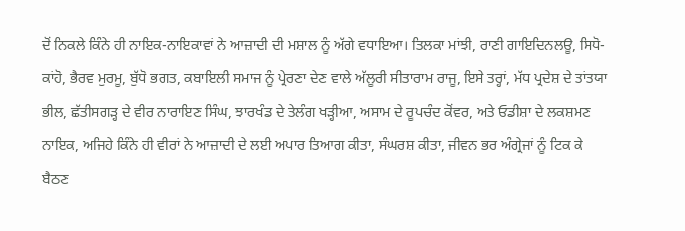ਦੋਂ ਨਿਕਲੇ ਕਿੰਨੇ ਹੀ ਨਾਇਕ-ਨਾਇਕਾਵਾਂ ਨੇ ਆਜ਼ਾਦੀ ਦੀ ਮਸ਼ਾਲ ਨੂੰ ਅੱਗੇ ਵਧਾਇਆ। ਤਿਲਕਾ ਮਾਂਝੀ, ਰਾਣੀ ਗਾਇਦਿਨਲਊ, ਸਿਧੋ-ਕਾਂਹੋ, ਭੈਰਵ ਮੁਰਮੂ, ਬੁੱਧੋ ਭਗਤ, ਕਬਾਇਲੀ ਸਮਾਜ ਨੂੰ ਪ੍ਰੇਰਣਾ ਦੇਣ ਵਾਲੇ ਅੱਲੂਰੀ ਸੀਤਾਰਾਮ ਰਾਜੂ, ਇਸੇ ਤਰ੍ਹਾਂ, ਮੱਧ ਪ੍ਰਦੇਸ਼ ਦੇ ਤਾਂਤਯਾ ਭੀਲ, ਛੱਤੀਸਗੜ੍ਹ ਦੇ ਵੀਰ ਨਾਰਾਇਣ ਸਿੰਘ, ਝਾਰਖੰਡ ਦੇ ਤੇਲੰਗ ਖੜ੍ਹੀਆ, ਅਸਾਮ ਦੇ ਰੂਪਚੰਦ ਕੋਂਵਰ, ਅਤੇ ਓਡੀਸ਼ਾ ਦੇ ਲਕਸ਼ਮਣ ਨਾਇਕ, ਅਜਿਹੇ ਕਿੰਨੇ ਹੀ ਵੀਰਾਂ ਨੇ ਆਜ਼ਾਦੀ ਦੇ ਲਈ ਅਪਾਰ ਤਿਆਗ ਕੀਤਾ, ਸੰਘਰਸ਼ ਕੀਤਾ, ਜੀਵਨ ਭਰ ਅੰਗ੍ਰੇਜਾਂ ਨੂੰ ਟਿਕ ਕੇ ਬੈਠਣ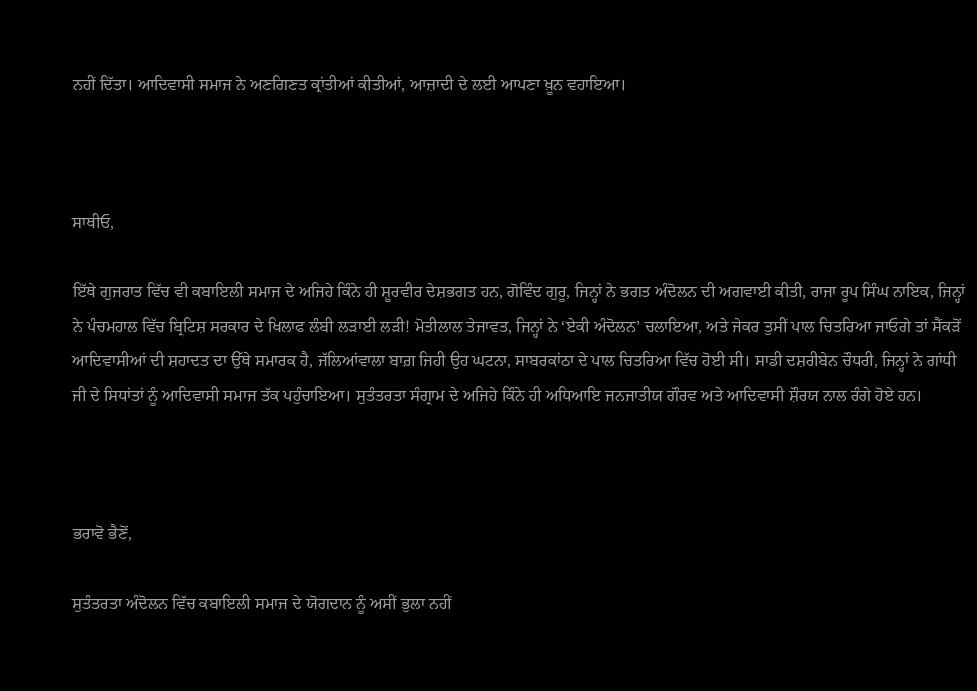ਨਹੀਂ ਦਿੱਤਾ। ਆਦਿਵਾਸੀ ਸਮਾਜ ਨੇ ਅਣਗਿਣਤ ਕ੍ਰਾਂਤੀਆਂ ਕੀਤੀਆਂ, ਆਜ਼ਾਦੀ ਦੇ ਲਈ ਆਪਣਾ ਖ਼ੂਨ ਵਹਾਇਆ।



ਸਾਥੀਓ,

ਇੱਥੇ ਗੁਜਰਾਤ ਵਿੱਚ ਵੀ ਕਬਾਇਲੀ ਸਮਾਜ ਦੇ ਅਜਿਹੇ ਕਿੰਨੇ ਹੀ ਸ਼ੂਰਵੀਰ ਦੇਸ਼ਭਗਤ ਹਨ, ਗੋਵਿੰਦ ਗੁਰੂ, ਜਿਨ੍ਹਾਂ ਨੇ ਭਗਤ ਅੰਦੋਲਨ ਦੀ ਅਗਵਾਈ ਕੀਤੀ, ਰਾਜਾ ਰੂਪ ਸਿੰਘ ਨਾਇਕ, ਜਿਨ੍ਹਾਂ ਨੇ ਪੰਚਮਹਾਲ ਵਿੱਚ ਬ੍ਰਿਟਿਸ਼ ਸਰਕਾਰ ਦੇ ਖਿਲਾਫ ਲੰਬੀ ਲੜਾਈ ਲੜੀ! ਮੋਤੀਲਾਲ ਤੇਜਾਵਤ, ਜਿਨ੍ਹਾਂ ਨੇ ‘ਏਕੀ ਅੰਦੋਲਨ’ ਚਲਾਇਆ, ਅਤੇ ਜੇਕਰ ਤੁਸੀਂ ਪਾਲ ਚਿਤਰਿਆ ਜਾਓਗੇ ਤਾਂ ਸੈਂਕੜੋਂ ਆਦਿਵਾਸੀਆਂ ਦੀ ਸ਼ਹਾਦਤ ਦਾ ਉੱਥੇ ਸਮਾਰਕ ਹੈ, ਜੱਲਿਆਂਵਾਲਾ ਬਾਗ਼ ਜਿਹੀ ਉਹ ਘਟਨਾ, ਸਾਬਰਕਾਂਠਾ ਦੇ ਪਾਲ ਚਿਤਰਿਆ ਵਿੱਚ ਹੋਈ ਸੀ। ਸਾਡੀ ਦਸ਼ਰੀਬੇਨ ਚੌਧਰੀ, ਜਿਨ੍ਹਾਂ ਨੇ ਗਾਂਧੀ ਜੀ ਦੇ ਸਿਧਾਂਤਾਂ ਨੂੰ ਆਦਿਵਾਸੀ ਸਮਾਜ ਤੱਕ ਪਹੁੰਚਾਇਆ। ਸੁਤੰਤਰਤਾ ਸੰਗ੍ਰਾਮ ਦੇ ਅਜਿਹੇ ਕਿੰਨੇ ਹੀ ਅਧਿਆਇ ਜਨਜਾਤੀਯ ਗੌਰਵ ਅਤੇ ਆਦਿਵਾਸੀ ਸ਼ੌਰਯ ਨਾਲ ਰੰਗੇ ਹੋਏ ਹਨ।



ਭਰਾਵੋ ਭੈਣੋਂ,

ਸੁਤੰਤਰਤਾ ਅੰਦੋਲਨ ਵਿੱਚ ਕਬਾਇਲੀ ਸਮਾਜ ਦੇ ਯੋਗਦਾਨ ਨੂੰ ਅਸੀਂ ਭੁਲਾ ਨਹੀਂ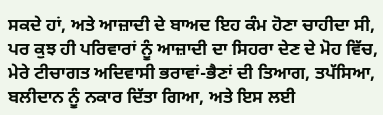ਸਕਦੇ ਹਾਂ, ਅਤੇ ਆਜ਼ਾਦੀ ਦੇ ਬਾਅਦ ਇਹ ਕੰਮ ਹੋਣਾ ਚਾਹੀਦਾ ਸੀ, ਪਰ ਕੁਝ ਹੀ ਪਰਿਵਾਰਾਂ ਨੂੰ ਆਜ਼ਾਦੀ ਦਾ ਸਿਹਰਾ ਦੇਣ ਦੇ ਮੋਹ ਵਿੱਚ, ਮੇਰੇ ਟੀਚਾਗਤ ਅਦਿਵਾਸੀ ਭਰਾਵਾਂ-ਭੈਣਾਂ ਦੀ ਤਿਆਗ, ਤਪੱਸਿਆ, ਬਲੀਦਾਨ ਨੂੰ ਨਕਾਰ ਦਿੱਤਾ ਗਿਆ, ਅਤੇ ਇਸ ਲਈ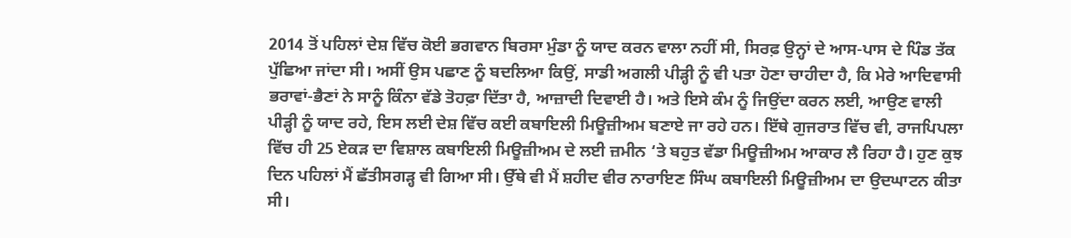2014 ਤੋਂ ਪਹਿਲਾਂ ਦੇਸ਼ ਵਿੱਚ ਕੋਈ ਭਗਵਾਨ ਬਿਰਸਾ ਮੁੰਡਾ ਨੂੰ ਯਾਦ ਕਰਨ ਵਾਲਾ ਨਹੀਂ ਸੀ, ਸਿਰਫ਼ ਉਨ੍ਹਾਂ ਦੇ ਆਸ-ਪਾਸ ਦੇ ਪਿੰਡ ਤੱਕ ਪੁੱਛਿਆ ਜਾਂਦਾ ਸੀ। ਅਸੀਂ ਉਸ ਪਛਾਣ ਨੂੰ ਬਦਲਿਆ ਕਿਉਂ, ਸਾਡੀ ਅਗਲੀ ਪੀੜ੍ਹੀ ਨੂੰ ਵੀ ਪਤਾ ਹੋਣਾ ਚਾਹੀਦਾ ਹੈ, ਕਿ ਮੇਰੇ ਆਦਿਵਾਸੀ ਭਰਾਵਾਂ-ਭੈਣਾਂ ਨੇ ਸਾਨੂੰ ਕਿੰਨਾ ਵੱਡੇ ਤੋਹਫ਼ਾ ਦਿੱਤਾ ਹੈ, ਆਜ਼ਾਦੀ ਦਿਵਾਈ ਹੈ। ਅਤੇ ਇਸੇ ਕੰਮ ਨੂੰ ਜਿਉਂਦਾ ਕਰਨ ਲਈ, ਆਉਣ ਵਾਲੀ ਪੀੜ੍ਹੀ ਨੂੰ ਯਾਦ ਰਹੇ, ਇਸ ਲਈ ਦੇਸ਼ ਵਿੱਚ ਕਈ ਕਬਾਇਲੀ ਮਿਊਜ਼ੀਅਮ ਬਣਾਏ ਜਾ ਰਹੇ ਹਨ। ਇੱਥੇ ਗੁਜਰਾਤ ਵਿੱਚ ਵੀ, ਰਾਜਪਿਪਲਾ ਵਿੱਚ ਹੀ 25 ਏਕੜ ਦਾ ਵਿਸ਼ਾਲ ਕਬਾਇਲੀ ਮਿਊਜ਼ੀਅਮ ਦੇ ਲਈ ਜ਼ਮੀਨ ‘ਤੇ ਬਹੁਤ ਵੱਡਾ ਮਿਊਜ਼ੀਅਮ ਆਕਾਰ ਲੈ ਰਿਹਾ ਹੈ। ਹੁਣ ਕੁਝ ਦਿਨ ਪਹਿਲਾਂ ਮੈਂ ਛੱਤੀਸਗੜ੍ਹ ਵੀ ਗਿਆ ਸੀ। ਉੱਥੇ ਵੀ ਮੈਂ ਸ਼ਹੀਦ ਵੀਰ ਨਾਰਾਇਣ ਸਿੰਘ ਕਬਾਇਲੀ ਮਿਊਜ਼ੀਅਮ ਦਾ ਉਦਘਾਟਨ ਕੀਤਾ ਸੀ।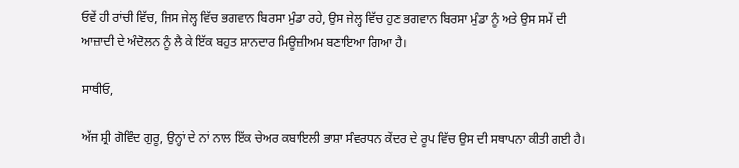ਓਵੇਂ ਹੀ ਰਾਂਚੀ ਵਿੱਚ, ਜਿਸ ਜੇਲ੍ਹ ਵਿੱਚ ਭਗਵਾਨ ਬਿਰਸਾ ਮੁੰਡਾ ਰਹੇ, ਉਸ ਜੇਲ੍ਹ ਵਿੱਚ ਹੁਣ ਭਗਵਾਨ ਬਿਰਸਾ ਮੁੰਡਾ ਨੂੰ ਅਤੇ ਉਸ ਸਮੇਂ ਦੀ ਆਜ਼ਾਦੀ ਦੇ ਅੰਦੋਲਨ ਨੂੰ ਲੈ ਕੇ ਇੱਕ ਬਹੁਤ ਸ਼ਾਨਦਾਰ ਮਿਊਜ਼ੀਅਮ ਬਣਾਇਆ ਗਿਆ ਹੈ।

ਸਾਥੀਓ,

ਅੱਜ ਸ਼੍ਰੀ ਗੋਵਿੰਦ ਗੁਰੂ, ਉਨ੍ਹਾਂ ਦੇ ਨਾਂ ਨਾਲ ਇੱਕ ਚੇਅਰ ਕਬਾਇਲੀ ਭਾਸ਼ਾ ਸੰਵਰਧਨ ਕੇਂਦਰ ਦੇ ਰੂਪ ਵਿੱਚ ਉਸ ਦੀ ਸਥਾਪਨਾ ਕੀਤੀ ਗਈ ਹੈ।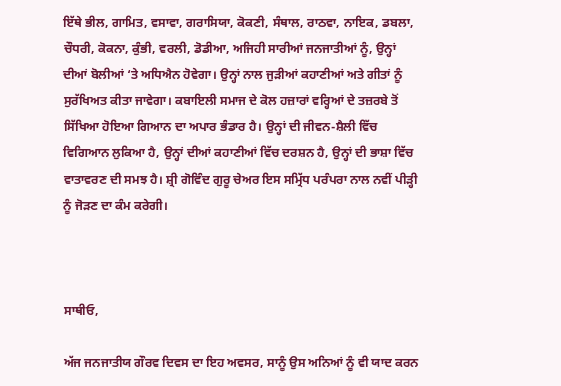ਇੱਥੇ ਭੀਲ, ਗਾਮਿਤ, ਵਸਾਵਾ, ਗਰਾਸਿਯਾ, ਕੋਕਣੀ, ਸੰਥਾਲ, ਰਾਠਵਾ, ਨਾਇਕ, ਡਬਲਾ, ਚੌਧਰੀ, ਕੋਕਨਾ, ਕੁੰਭੀ, ਵਰਲੀ, ਡੋਡੀਆ, ਅਜਿਹੀ ਸਾਰੀਆਂ ਜਨਜਾਤੀਆਂ ਨੂੰ, ਉਨ੍ਹਾਂ ਦੀਆਂ ਬੋਲੀਆਂ ‘ਤੇ ਅਧਿਐਨ ਹੋਵੇਗਾ। ਉਨ੍ਹਾਂ ਨਾਲ ਜੁੜੀਆਂ ਕਹਾਣੀਆਂ ਅਤੇ ਗੀਤਾਂ ਨੂੰ ਸੁਰੱਖਿਅਤ ਕੀਤਾ ਜਾਵੇਗਾ। ਕਬਾਇਲੀ ਸਮਾਜ ਦੇ ਕੋਲ ਹਜ਼ਾਰਾਂ ਵਰ੍ਹਿਆਂ ਦੇ ਤਜ਼ਰਬੇ ਤੋਂ ਸਿੱਖਿਆ ਹੋਇਆ ਗਿਆਨ ਦਾ ਅਪਾਰ ਭੰਡਾਰ ਹੈ। ਉਨ੍ਹਾਂ ਦੀ ਜੀਵਨ-ਸ਼ੈਲੀ ਵਿੱਚ ਵਿਗਿਆਨ ਲੁਕਿਆ ਹੈ, ਉਨ੍ਹਾਂ ਦੀਆਂ ਕਹਾਣੀਆਂ ਵਿੱਚ ਦਰਸ਼ਨ ਹੈ, ਉਨ੍ਹਾਂ ਦੀ ਭਾਸ਼ਾ ਵਿੱਚ ਵਾਤਾਵਰਣ ਦੀ ਸਮਝ ਹੈ। ਸ਼੍ਰੀ ਗੋਵਿੰਦ ਗੁਰੂ ਚੇਅਰ ਇਸ ਸਮ੍ਰਿੱਧ ਪਰੰਪਰਾ ਨਾਲ ਨਵੀਂ ਪੀੜ੍ਹੀ ਨੂੰ ਜੋੜਣ ਦਾ ਕੰਮ ਕਰੇਗੀ।



ਸਾਥੀਓ,

ਅੱਜ ਜਨਜਾਤੀਯ ਗੌਰਵ ਦਿਵਸ ਦਾ ਇਹ ਅਵਸਰ, ਸਾਨੂੰ ਉਸ ਅਨਿਆਂ ਨੂੰ ਵੀ ਯਾਦ ਕਰਨ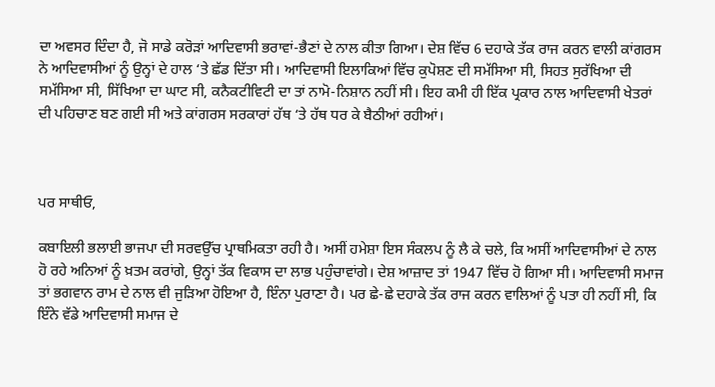ਦਾ ਅਵਸਰ ਦਿੰਦਾ ਹੈ, ਜੋ ਸਾਡੇ ਕਰੋੜਾਂ ਆਦਿਵਾਸੀ ਭਰਾਵਾਂ-ਭੈਣਾਂ ਦੇ ਨਾਲ ਕੀਤਾ ਗਿਆ। ਦੇਸ਼ ਵਿੱਚ 6 ਦਹਾਕੇ ਤੱਕ ਰਾਜ ਕਰਨ ਵਾਲੀ ਕਾਂਗਰਸ ਨੇ ਆਦਿਵਾਸੀਆਂ ਨੂੰ ਉਨ੍ਹਾਂ ਦੇ ਹਾਲ ‘ਤੇ ਛੱਡ ਦਿੱਤਾ ਸੀ। ਆਦਿਵਾਸੀ ਇਲਾਕਿਆਂ ਵਿੱਚ ਕੁਪੋਸ਼ਣ ਦੀ ਸਮੱਸਿਆ ਸੀ, ਸਿਹਤ ਸੁਰੱਖਿਆ ਦੀ ਸਮੱਸਿਆ ਸੀ, ਸਿੱਖਿਆ ਦਾ ਘਾਟ ਸੀ, ਕਨੈਕਟੀਵਿਟੀ ਦਾ ਤਾਂ ਨਾਮੋ-ਨਿਸ਼ਾਨ ਨਹੀਂ ਸੀ। ਇਹ ਕਮੀ ਹੀ ਇੱਕ ਪ੍ਰਕਾਰ ਨਾਲ ਆਦਿਵਾਸੀ ਖੇਤਰਾਂ ਦੀ ਪਹਿਚਾਣ ਬਣ ਗਈ ਸੀ ਅਤੇ ਕਾਂਗਰਸ ਸਰਕਾਰਾਂ ਹੱਥ ‘ਤੇ ਹੱਥ ਧਰ ਕੇ ਬੈਠੀਆਂ ਰਹੀਆਂ।



ਪਰ ਸਾਥੀਓ,

ਕਬਾਇਲੀ ਭਲਾਈ ਭਾਜਪਾ ਦੀ ਸਰਵਉੱਚ ਪ੍ਰਾਥਮਿਕਤਾ ਰਹੀ ਹੈ। ਅਸੀਂ ਹਮੇਸ਼ਾ ਇਸ ਸੰਕਲਪ ਨੂੰ ਲੈ ਕੇ ਚਲੇ, ਕਿ ਅਸੀਂ ਆਦਿਵਾਸੀਆਂ ਦੇ ਨਾਲ ਹੋ ਰਹੇ ਅਨਿਆਂ ਨੂੰ ਖ਼ਤਮ ਕਰਾਂਗੇ, ਉਨ੍ਹਾਂ ਤੱਕ ਵਿਕਾਸ ਦਾ ਲਾਭ ਪਹੁੰਚਾਵਾਂਗੇ। ਦੇਸ਼ ਆਜ਼ਾਦ ਤਾਂ 1947 ਵਿੱਚ ਹੋ ਗਿਆ ਸੀ। ਆਦਿਵਾਸੀ ਸਮਾਜ ਤਾਂ ਭਗਵਾਨ ਰਾਮ ਦੇ ਨਾਲ ਵੀ ਜੁੜਿਆ ਹੋਇਆ ਹੈ, ਇੰਨਾ ਪੁਰਾਣਾ ਹੈ। ਪਰ ਛੇ-ਛੇ ਦਹਾਕੇ ਤੱਕ ਰਾਜ ਕਰਨ ਵਾਲਿਆਂ ਨੂੰ ਪਤਾ ਹੀ ਨਹੀਂ ਸੀ, ਕਿ ਇੰਨੇ ਵੱਡੇ ਆਦਿਵਾਸੀ ਸਮਾਜ ਦੇ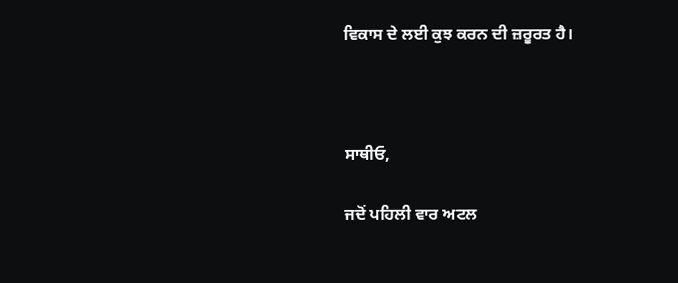ਵਿਕਾਸ ਦੇ ਲਈ ਕੁਝ ਕਰਨ ਦੀ ਜ਼ਰੂਰਤ ਹੈ।



ਸਾਥੀਓ,

ਜਦੋਂ ਪਹਿਲੀ ਵਾਰ ਅਟਲ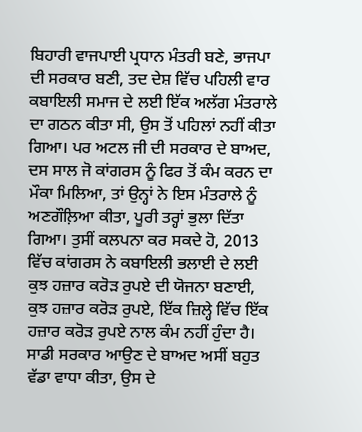ਬਿਹਾਰੀ ਵਾਜਪਾਈ ਪ੍ਰਧਾਨ ਮੰਤਰੀ ਬਣੇ, ਭਾਜਪਾ ਦੀ ਸਰਕਾਰ ਬਣੀ, ਤਦ ਦੇਸ਼ ਵਿੱਚ ਪਹਿਲੀ ਵਾਰ ਕਬਾਇਲੀ ਸਮਾਜ ਦੇ ਲਈ ਇੱਕ ਅਲੱਗ ਮੰਤਰਾਲੇ ਦਾ ਗਠਨ ਕੀਤਾ ਸੀ, ਉਸ ਤੋਂ ਪਹਿਲਾਂ ਨਹੀਂ ਕੀਤਾ ਗਿਆ। ਪਰ ਅਟਲ ਜੀ ਦੀ ਸਰਕਾਰ ਦੇ ਬਾਅਦ, ਦਸ ਸਾਲ ਜੋ ਕਾਂਗਰਸ ਨੂੰ ਫਿਰ ਤੋਂ ਕੰਮ ਕਰਨ ਦਾ ਮੌਕਾ ਮਿਲਿਆ, ਤਾਂ ਉਨ੍ਹਾਂ ਨੇ ਇਸ ਮੰਤਰਾਲੇ ਨੂੰ ਅਣਗੌਲ਼ਿਆ ਕੀਤਾ, ਪੂਰੀ ਤਰ੍ਹਾਂ ਭੁਲਾ ਦਿੱਤਾ ਗਿਆ। ਤੁਸੀਂ ਕਲਪਨਾ ਕਰ ਸਕਦੇ ਹੋ, 2013 ਵਿੱਚ ਕਾਂਗਰਸ ਨੇ ਕਬਾਇਲੀ ਭਲਾਈ ਦੇ ਲਈ ਕੁਝ ਹਜ਼ਾਰ ਕਰੋੜ ਰੁਪਏ ਦੀ ਯੋਜਨਾ ਬਣਾਈ, ਕੁਝ ਹਜ਼ਾਰ ਕਰੋੜ ਰੁਪਏ, ਇੱਕ ਜ਼ਿਲ੍ਹੇ ਵਿੱਚ ਇੱਕ ਹਜ਼ਾਰ ਕਰੋੜ ਰੁਪਏ ਨਾਲ ਕੰਮ ਨਹੀਂ ਹੁੰਦਾ ਹੈ। ਸਾਡੀ ਸਰਕਾਰ ਆਉਣ ਦੇ ਬਾਅਦ ਅਸੀਂ ਬਹੁਤ ਵੱਡਾ ਵਾਧਾ ਕੀਤਾ, ਉਸ ਦੇ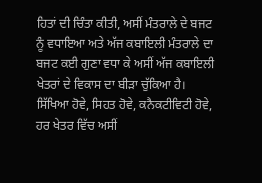ਹਿਤਾਂ ਦੀ ਚਿੰਤਾ ਕੀਤੀ, ਅਸੀਂ ਮੰਤਰਾਲੇ ਦੇ ਬਜਟ ਨੂੰ ਵਧਾਇਆ ਅਤੇ ਅੱਜ ਕਬਾਇਲੀ ਮੰਤਰਾਲੇ ਦਾ ਬਜਟ ਕਈ ਗੁਣਾ ਵਧਾ ਕੇ ਅਸੀਂ ਅੱਜ ਕਬਾਇਲੀ ਖੇਤਰਾਂ ਦੇ ਵਿਕਾਸ ਦਾ ਬੀੜਾ ਚੁੱਕਿਆ ਹੈ। ਸਿੱਖਿਆ ਹੋਵੇ, ਸਿਹਤ ਹੋਵੇ, ਕਨੈਕਟੀਵਿਟੀ ਹੋਵੇ, ਹਰ ਖੇਤਰ ਵਿੱਚ ਅਸੀਂ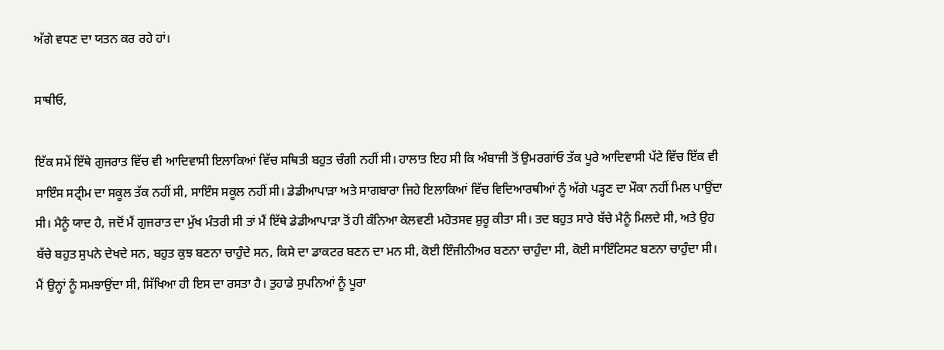ਅੱਗੇ ਵਧਣ ਦਾ ਯਤਨ ਕਰ ਰਹੇ ਹਾਂ।

ਸਾਥੀਓ,

ਇੱਕ ਸਮੇਂ ਇੱਥੇ ਗੁਜਰਾਤ ਵਿੱਚ ਵੀ ਆਦਿਵਾਸੀ ਇਲਾਕਿਆਂ ਵਿੱਚ ਸਥਿਤੀ ਬਹੁਤ ਚੰਗੀ ਨਹੀਂ ਸੀ। ਹਾਲਾਤ ਇਹ ਸੀ ਕਿ ਅੰਬਾਜੀ ਤੋਂ ਉਮਰਗਾਂਓ ਤੱਕ ਪੂਰੇ ਆਦਿਵਾਸੀ ਪੱਟੇ ਵਿੱਚ ਇੱਕ ਵੀ ਸਾਇੰਸ ਸਟ੍ਰੀਮ ਦਾ ਸਕੂਲ ਤੱਕ ਨਹੀਂ ਸੀ, ਸਾਇੰਸ ਸਕੂਲ ਨਹੀਂ ਸੀ। ਡੇਡੀਆਪਾੜਾ ਅਤੇ ਸਾਗਬਾਰਾ ਜਿਹੇ ਇਲਾਕਿਆਂ ਵਿੱਚ ਵਿਦਿਆਰਥੀਆਂ ਨੂੰ ਅੱਗੇ ਪੜ੍ਹਣ ਦਾ ਮੌਕਾ ਨਹੀਂ ਮਿਲ ਪਾਉਂਦਾ ਸੀ। ਮੈਨੂੰ ਯਾਦ ਹੈ, ਜਦੋਂ ਮੈਂ ਗੁਜਰਾਤ ਦਾ ਮੁੱਖ ਮੰਤਰੀ ਸੀ ਤਾਂ ਮੈਂ ਇੱਥੇ ਡੇਡੀਆਪਾੜਾ ਤੋਂ ਹੀ ਕੰਨਿਆ ਕੇਲਵਣੀ ਮਹੋਤਸਵ ਸ਼ੁਰੂ ਕੀਤਾ ਸੀ। ਤਦ ਬਹੁਤ ਸਾਰੇ ਬੱਚੇ ਮੈਨੂੰ ਮਿਲਦੇ ਸੀ, ਅਤੇ ਉਹ ਬੱਚੇ ਬਹੁਤ ਸੁਪਨੇ ਦੇਖਦੇ ਸਨ, ਬਹੁਤ ਕੁਝ ਬਣਨਾ ਚਾਹੁੰਦੇ ਸਨ, ਕਿਸੇ ਦਾ ਡਾਕਟਰ ਬਣਨ ਦਾ ਮਨ ਸੀ, ਕੋਈ ਇੰਜੀਨੀਅਰ ਬਣਨਾ ਚਾਹੁੰਦਾ ਸੀ, ਕੋਈ ਸਾਇੰਟਿਸਟ ਬਣਨਾ ਚਾਹੁੰਦਾ ਸੀ। ਮੈਂ ਉਨ੍ਹਾਂ ਨੂੰ ਸਮਝਾਉਂਦਾ ਸੀ, ਸਿੱਖਿਆ ਹੀ ਇਸ ਦਾ ਰਸਤਾ ਹੈ। ਤੁਹਾਡੇ ਸੁਪਨਿਆਂ ਨੂੰ ਪੂਰਾ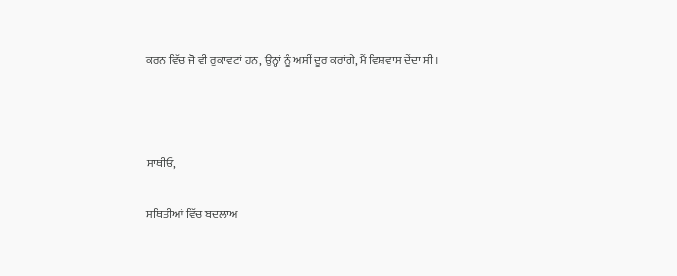ਕਰਨ ਵਿੱਚ ਜੋ ਵੀ ਰੁਕਾਵਟਾਂ ਹਨ, ਉਨ੍ਹਾਂ ਨੂੰ ਅਸੀਂ ਦੂਰ ਕਰਾਂਗੇ, ਮੈਂ ਵਿਸ਼ਵਾਸ ਦੇਂਦਾ ਸੀ।



ਸਾਥੀਓ,

ਸਥਿਤੀਆਂ ਵਿੱਚ ਬਦਲਾਅ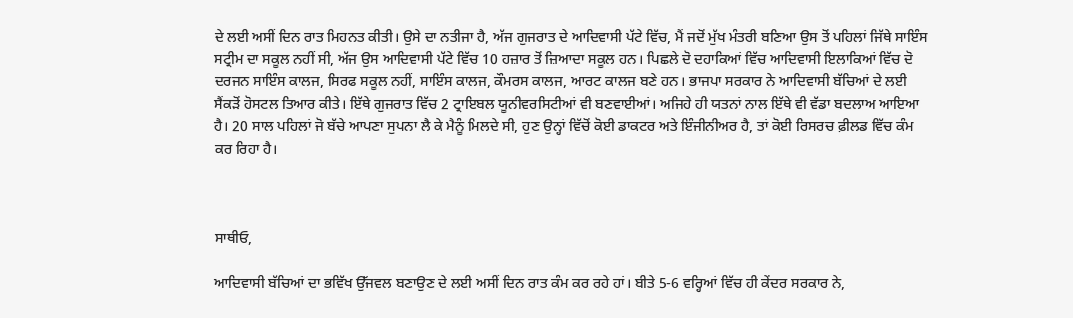ਦੇ ਲਈ ਅਸੀਂ ਦਿਨ ਰਾਤ ਮਿਹਨਤ ਕੀਤੀ। ਉਸੇ ਦਾ ਨਤੀਜਾ ਹੈ, ਅੱਜ ਗੁਜਰਾਤ ਦੇ ਆਦਿਵਾਸੀ ਪੱਟੇ ਵਿੱਚ, ਮੈਂ ਜਦੋਂ ਮੁੱਖ ਮੰਤਰੀ ਬਣਿਆ ਉਸ ਤੋਂ ਪਹਿਲਾਂ ਜਿੱਥੇ ਸਾਇੰਸ ਸਟ੍ਰੀਮ ਦਾ ਸਕੂਲ ਨਹੀਂ ਸੀ, ਅੱਜ ਉਸ ਆਦਿਵਾਸੀ ਪੱਟੇ ਵਿੱਚ 10 ਹਜ਼ਾਰ ਤੋਂ ਜ਼ਿਆਦਾ ਸਕੂਲ ਹਨ। ਪਿਛਲੇ ਦੋ ਦਹਾਕਿਆਂ ਵਿੱਚ ਆਦਿਵਾਸੀ ਇਲਾਕਿਆਂ ਵਿੱਚ ਦੋ ਦਰਜਨ ਸਾਇੰਸ ਕਾਲਜ, ਸਿਰਫ ਸਕੂਲ ਨਹੀਂ, ਸਾਇੰਸ ਕਾਲਜ, ਕੌਮਰਸ ਕਾਲਜ, ਆਰਟ ਕਾਲਜ ਬਣੇ ਹਨ। ਭਾਜਪਾ ਸਰਕਾਰ ਨੇ ਆਦਿਵਾਸੀ ਬੱਚਿਆਂ ਦੇ ਲਈ ਸੈਂਕੜੋਂ ਹੋਸਟਲ ਤਿਆਰ ਕੀਤੇ। ਇੱਥੇ ਗੁਜਰਾਤ ਵਿੱਚ 2 ਟ੍ਰਾਇਬਲ ਯੂਨੀਵਰਸਿਟੀਆਂ ਵੀ ਬਣਵਾਈਆਂ। ਅਜਿਹੇ ਹੀ ਯਤਨਾਂ ਨਾਲ ਇੱਥੇ ਵੀ ਵੱਡਾ ਬਦਲਾਅ ਆਇਆ ਹੈ। 20 ਸਾਲ ਪਹਿਲਾਂ ਜੋ ਬੱਚੇ ਆਪਣਾ ਸੁਪਨਾ ਲੈ ਕੇ ਮੈਨੂੰ ਮਿਲਦੇ ਸੀ, ਹੁਣ ਉਨ੍ਹਾਂ ਵਿੱਚੋਂ ਕੋਈ ਡਾਕਟਰ ਅਤੇ ਇੰਜੀਨੀਅਰ ਹੈ, ਤਾਂ ਕੋਈ ਰਿਸਰਚ ਫ਼ੀਲਡ ਵਿੱਚ ਕੰਮ ਕਰ ਰਿਹਾ ਹੈ।



ਸਾਥੀਓ,

ਆਦਿਵਾਸੀ ਬੱਚਿਆਂ ਦਾ ਭਵਿੱਖ ਉੱਜਵਲ ਬਣਾਉਣ ਦੇ ਲਈ ਅਸੀਂ ਦਿਨ ਰਾਤ ਕੰਮ ਕਰ ਰਹੇ ਹਾਂ। ਬੀਤੇ 5-6 ਵਰ੍ਹਿਆਂ ਵਿੱਚ ਹੀ ਕੇਂਦਰ ਸਰਕਾਰ ਨੇ,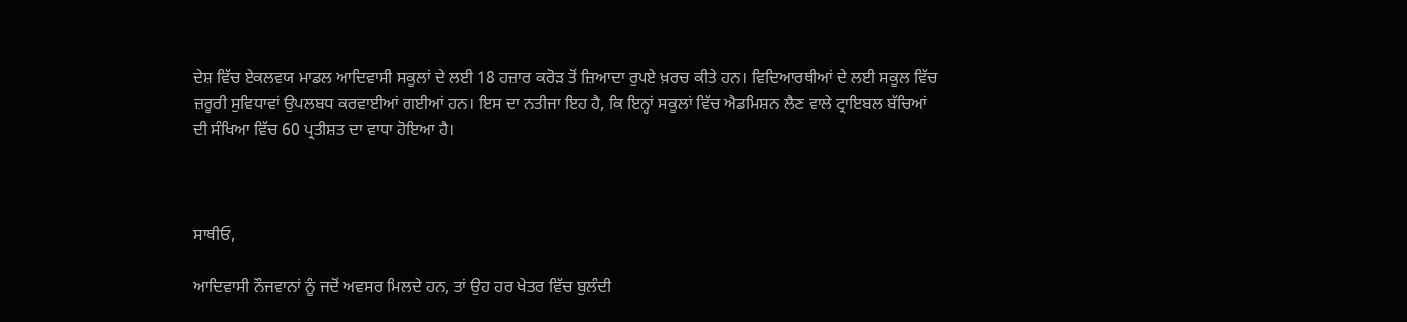ਦੇਸ਼ ਵਿੱਚ ਏਕਲਵਯ ਮਾਡਲ ਆਦਿਵਾਸੀ ਸਕੂਲਾਂ ਦੇ ਲਈ 18 ਹਜ਼ਾਰ ਕਰੋੜ ਤੋਂ ਜ਼ਿਆਦਾ ਰੁਪਏ ਖ਼ਰਚ ਕੀਤੇ ਹਨ। ਵਿਦਿਆਰਥੀਆਂ ਦੇ ਲਈ ਸਕੂਲ ਵਿੱਚ ਜ਼ਰੂਰੀ ਸੁਵਿਧਾਵਾਂ ਉਪਲਬਧ ਕਰਵਾਈਆਂ ਗਈਆਂ ਹਨ। ਇਸ ਦਾ ਨਤੀਜਾ ਇਹ ਹੈ, ਕਿ ਇਨ੍ਹਾਂ ਸਕੂਲਾਂ ਵਿੱਚ ਐਡਮਿਸ਼ਨ ਲੈਣ ਵਾਲੇ ਟ੍ਰਾਇਬਲ ਬੱਚਿਆਂ ਦੀ ਸੰਖਿਆ ਵਿੱਚ 60 ਪ੍ਰਤੀਸ਼ਤ ਦਾ ਵਾਧਾ ਹੋਇਆ ਹੈ।



ਸਾਥੀਓ,

ਆਦਿਵਾਸੀ ਨੌਜਵਾਨਾਂ ਨੂੰ ਜਦੋਂ ਅਵਸਰ ਮਿਲਦੇ ਹਨ, ਤਾਂ ਉਹ ਹਰ ਖੇਤਰ ਵਿੱਚ ਬੁਲੰਦੀ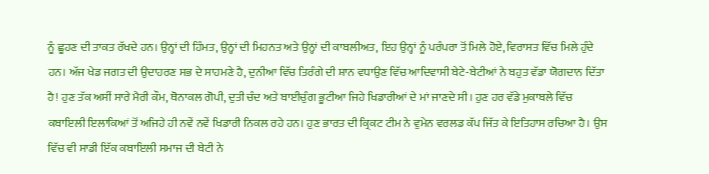ਨੂੰ ਛੂਹਣ ਦੀ ਤਾਕਤ ਰੱਖਦੇ ਹਨ। ਉਨ੍ਹਾਂ ਦੀ ਹਿੰਮਤ, ਉਨ੍ਹਾਂ ਦੀ ਮਿਹਨਤ ਅਤੇ ਉਨ੍ਹਾਂ ਦੀ ਕਾਬਲੀਅਤ, ਇਹ ਉਨ੍ਹਾਂ ਨੂੰ ਪਰੰਪਰਾ ਤੋਂ ਮਿਲੇ ਹੋਏ, ਵਿਰਾਸਤ ਵਿੱਚ ਮਿਲੇ ਹੁੰਦੇ ਹਨ। ਅੱਜ ਖੇਡ ਜਗਤ ਦੀ ਉਦਾਹਰਣ ਸਭ ਦੇ ਸਾਹਮਣੇ ਹੈ, ਦੁਨੀਆ ਵਿੱਚ ਤਿਰੰਗੇ ਦੀ ਸ਼ਾਨ ਵਧਾਉਣ ਵਿੱਚ ਆਦਿਵਾਸੀ ਬੇਟੇ-ਬੇਟੀਆਂ ਨੇ ਬਹੁਤ ਵੱਡਾ ਯੋਗਦਾਨ ਦਿੱਤਾ ਹੈ! ਹੁਣ ਤੱਕ ਅਸੀਂ ਸਾਰੇ ਮੈਰੀ ਕੌਮ, ਥੋਨਾਕਲ ਗੋਪੀ, ਦੁਤੀ ਚੰਦ ਅਤੇ ਬਾਈਚੁੰਗ ਭੂਟੀਆ ਜਿਹੇ ਖਿਡਾਰੀਆਂ ਦੇ ਮਾਂ ਜਾਣਦੇ ਸੀ। ਹੁਣ ਹਰ ਵੱਡੇ ਮੁਕਾਬਲੇ ਵਿੱਚ ਕਬਾਇਲੀ ਇਲਾਕਿਆਂ ਤੋਂ ਅਜਿਹੇ ਹੀ ਨਵੇਂ ਨਵੇਂ ਖਿਡਾਰੀ ਨਿਕਲ ਰਹੇ ਹਨ। ਹੁਣ ਭਾਰਤ ਦੀ ਕ੍ਰਿਕਟ ਟੀਮ ਨੇ ਵੁਮੇਨ ਵਰਲਡ ਕੱਪ ਜਿੱਤ ਕੇ ਇਤਿਹਾਸ ਰਚਿਆ ਹੈ। ਉਸ ਵਿੱਚ ਵੀ ਸਾਡੀ ਇੱਕ ਕਬਾਇਲੀ ਸਮਾਜ ਦੀ ਬੇਟੀ ਨੇ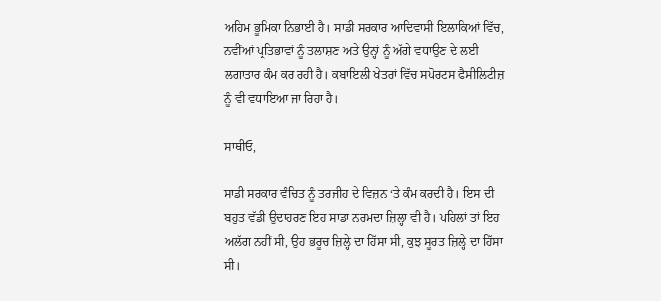ਅਹਿਮ ਭੂਮਿਕਾ ਨਿਭਾਈ ਹੈ। ਸਾਡੀ ਸਰਕਾਰ ਆਦਿਵਾਸੀ ਇਲਾਕਿਆਂ ਵਿੱਚ, ਨਵੀਂਆਂ ਪ੍ਰਤਿਭਾਵਾਂ ਨੂੰ ਤਲਾਸ਼ਣ ਅਤੇ ਉਨ੍ਹਾਂ ਨੂੰ ਅੱਗੇ ਵਧਾਉਣ ਦੇ ਲਈ ਲਗਾਤਾਰ ਕੰਮ ਕਰ ਰਹੀ ਹੈ। ਕਬਾਇਲੀ ਖੇਤਰਾਂ ਵਿੱਚ ਸਪੋਰਟਸ ਫੈਸੀਲਿਟੀਜ਼ ਨੂੰ ਵੀ ਵਧਾਇਆ ਜਾ ਰਿਹਾ ਹੈ।

ਸਾਥੀਓ,

ਸਾਡੀ ਸਰਕਾਰ ਵੰਚਿਤ ਨੂੰ ਤਰਜੀਹ ਦੇ ਵਿਜ਼ਨ ‘ਤੇ ਕੰਮ ਕਰਦੀ ਹੈ। ਇਸ ਦੀ ਬਹੁਤ ਵੱਡੀ ਉਦਾਹਰਣ ਇਹ ਸਾਡਾ ਨਰਮਦਾ ਜ਼ਿਲ੍ਹਾ ਵੀ ਹੈ। ਪਹਿਲਾਂ ਤਾਂ ਇਹ ਅਲੱਗ ਨਹੀਂ ਸੀ, ਉਹ ਭਰੂਚ ਜ਼ਿਲ੍ਹੇ ਦਾ ਹਿੱਸਾ ਸੀ, ਕੁਝ ਸੂਰਤ ਜ਼ਿਲ੍ਹੇ ਦਾ ਹਿੱਸਾ ਸੀ।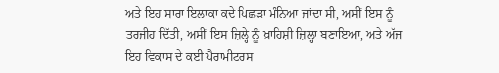ਅਤੇ ਇਹ ਸਾਰਾ ਇਲਾਕਾ ਕਦੇ ਪਿਛੜਾ ਮੰਨਿਆ ਜਾਂਦਾ ਸੀ, ਅਸੀਂ ਇਸ ਨੂੰ ਤਰਜੀਹ ਦਿੱਤੀ, ਅਸੀਂ ਇਸ ਜ਼ਿਲ੍ਹੇ ਨੂੰ ਖ਼ਾਹਿਸ਼ੀ ਜ਼ਿਲ੍ਹਾ ਬਣਾਇਆ, ਅਤੇ ਅੱਜ ਇਹ ਵਿਕਾਸ ਦੇ ਕਈ ਪੈਰਾਮੀਟਰਸ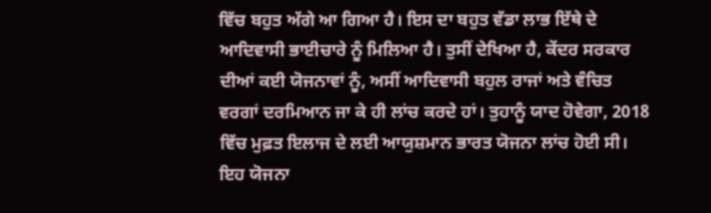ਵਿੱਚ ਬਹੁਤ ਅੱਗੇ ਆ ਗਿਆ ਹੈ। ਇਸ ਦਾ ਬਹੁਤ ਵੱਡਾ ਲਾਭ ਇੱਥੇ ਦੇ ਆਦਿਵਾਸੀ ਭਾਈਚਾਰੇ ਨੂੰ ਮਿਲਿਆ ਹੈ। ਤੁਸੀਂ ਦੇਖਿਆ ਹੈ, ਕੇਂਦਰ ਸਰਕਾਰ ਦੀਆਂ ਕਈ ਯੋਜਨਾਵਾਂ ਨੂੰ, ਅਸੀਂ ਆਦਿਵਾਸੀ ਬਹੁਲ ਰਾਜਾਂ ਅਤੇ ਵੰਚਿਤ ਵਰਗਾਂ ਦਰਮਿਆਨ ਜਾ ਕੇ ਹੀ ਲਾਂਚ ਕਰਦੇ ਹਾਂ। ਤੁਹਾਨੂੰ ਯਾਦ ਹੋਵੇਗਾ, 2018 ਵਿੱਚ ਮੁਫ਼ਤ ਇਲਾਜ ਦੇ ਲਈ ਆਯੁਸ਼ਮਾਨ ਭਾਰਤ ਯੋਜਨਾ ਲਾਂਚ ਹੋਈ ਸੀ। ਇਹ ਯੋਜਨਾ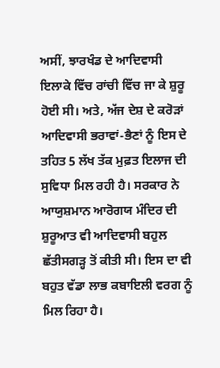ਅਸੀਂ, ਝਾਰਖੰਡ ਦੇ ਆਦਿਵਾਸੀ ਇਲਾਕੇ ਵਿੱਚ ਰਾਂਚੀ ਵਿੱਚ ਜਾ ਕੇ ਸ਼ੁਰੂ ਹੋਈ ਸੀ। ਅਤੇ, ਅੱਜ ਦੇਸ਼ ਦੇ ਕਰੋੜਾਂ ਆਦਿਵਾਸੀ ਭਰਾਵਾਂ-ਭੈਣਾਂ ਨੂੰ ਇਸ ਦੇ ਤਹਿਤ 5 ਲੱਖ ਤੱਕ ਮੁਫ਼ਤ ਇਲਾਜ ਦੀ ਸੁਵਿਧਾ ਮਿਲ ਰਹੀ ਹੈ। ਸਰਕਾਰ ਨੇ ਆਯੁਸ਼ਮਾਨ ਆਰੋਗਯ ਮੰਦਿਰ ਦੀ ਸ਼ੁਰੂਆਤ ਵੀ ਆਦਿਵਾਸੀ ਬਹੁਲ ਛੱਤੀਸਗੜ੍ਹ ਤੋਂ ਕੀਤੀ ਸੀ। ਇਸ ਦਾ ਵੀ ਬਹੁਤ ਵੱਡਾ ਲਾਭ ਕਬਾਇਲੀ ਵਰਗ ਨੂੰ ਮਿਲ ਰਿਹਾ ਹੈ।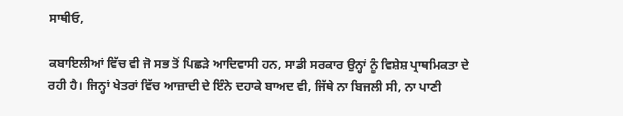ਸਾਥੀਓ,

ਕਬਾਇਲੀਆਂ ਵਿੱਚ ਵੀ ਜੋ ਸਭ ਤੋਂ ਪਿਛੜੇ ਆਦਿਵਾਸੀ ਹਨ, ਸਾਡੀ ਸਰਕਾਰ ਉਨ੍ਹਾਂ ਨੂੰ ਵਿਸ਼ੇਸ਼ ਪ੍ਰਾਥਮਿਕਤਾ ਦੇ ਰਹੀ ਹੈ। ਜਿਨ੍ਹਾਂ ਖੇਤਰਾਂ ਵਿੱਚ ਆਜ਼ਾਦੀ ਦੇ ਇੰਨੇ ਦਹਾਕੇ ਬਾਅਦ ਵੀ, ਜਿੱਥੇ ਨਾ ਬਿਜਲੀ ਸੀ, ਨਾ ਪਾਣੀ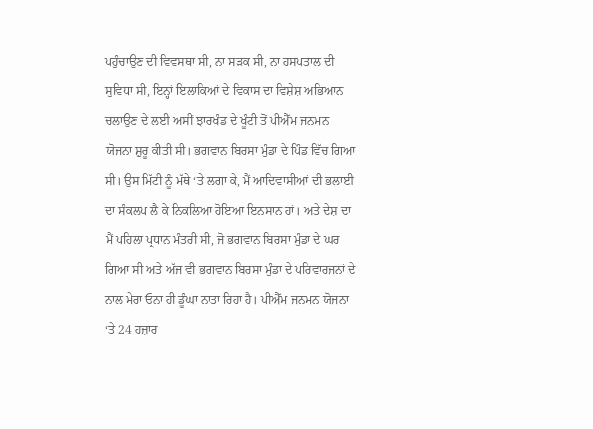ਪਹੁੰਚਾਉਣ ਦੀ ਵਿਵਸਥਾ ਸੀ, ਨਾ ਸੜਕ ਸੀ, ਨਾ ਹਸਪਤਾਲ ਦੀ ਸੁਵਿਧਾ ਸੀ, ਇਨ੍ਹਾਂ ਇਲਾਕਿਆਂ ਦੇ ਵਿਕਾਸ ਦਾ ਵਿਸ਼ੇਸ਼ ਅਭਿਆਨ ਚਲਾਉਣ ਦੇ ਲਈ ਅਸੀਂ ਝਾਰਖੰਡ ਦੇ ਖੂੰਟੀ ਤੋਂ ਪੀਐੱਮ ਜਨਮਨ ਯੋਜਨਾ ਸ਼ੁਰੂ ਕੀਤੀ ਸੀ। ਭਗਵਾਨ ਬਿਰਸਾ ਮੁੰਡਾ ਦੇ ਪਿੰਡ ਵਿੱਚ ਗਿਆ ਸੀ। ਉਸ ਮਿੱਟੀ ਨੂੰ ਮੱਥੇ ‘ਤੇ ਲਗਾ ਕੇ, ਮੈਂ ਆਦਿਵਾਸੀਆਂ ਦੀ ਭਲਾਈ ਦਾ ਸੰਕਲਪ ਲੈ ਕੇ ਨਿਕਲਿਆ ਹੋਇਆ ਇਨਸਾਨ ਹਾਂ। ਅਤੇ ਦੇਸ਼ ਦਾ ਮੈਂ ਪਹਿਲਾ ਪ੍ਰਧਾਨ ਮੰਤਰੀ ਸੀ, ਜੋ ਭਗਵਾਨ ਬਿਰਸਾ ਮੁੰਡਾ ਦੇ ਘਰ ਗਿਆ ਸੀ ਅਤੇ ਅੱਜ ਵੀ ਭਗਵਾਨ ਬਿਰਸਾ ਮੁੰਡਾ ਦੇ ਪਰਿਵਾਰਜਨਾਂ ਦੇ ਨਾਲ ਮੇਰਾ ਓਨਾ ਹੀ ਡੂੰਘਾ ਨਾਤਾ ਰਿਹਾ ਹੈ। ਪੀਐੱਮ ਜਨਮਨ ਯੋਜਨਾ ‘ਤੇ 24 ਹਜ਼ਾਰ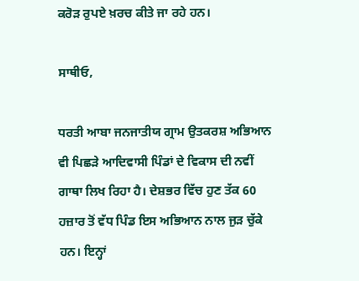ਕਰੋੜ ਰੁਪਏ ਖ਼ਰਚ ਕੀਤੇ ਜਾ ਰਹੇ ਹਨ।

ਸਾਥੀਓ,

ਧਰਤੀ ਆਬਾ ਜਨਜਾਤੀਯ ਗ੍ਰਾਮ ਉਤਕਰਸ਼ ਅਭਿਆਨ ਵੀ ਪਿਛੜੇ ਆਦਿਵਾਸੀ ਪਿੰਡਾਂ ਦੇ ਵਿਕਾਸ ਦੀ ਨਵੀਂ ਗਾਥਾ ਲਿਖ ਰਿਹਾ ਹੈ। ਦੇਸ਼ਭਰ ਵਿੱਚ ਹੁਣ ਤੱਕ 60 ਹਜ਼ਾਰ ਤੋਂ ਵੱਧ ਪਿੰਡ ਇਸ ਅਭਿਆਨ ਨਾਲ ਜੁੜ ਚੁੱਕੇ ਹਨ। ਇਨ੍ਹਾਂ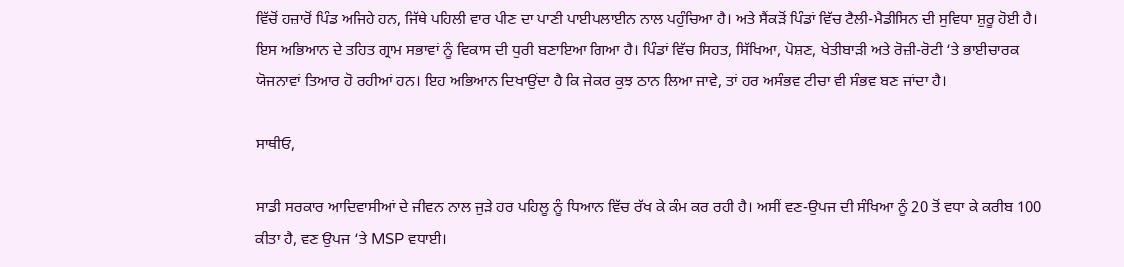ਵਿੱਚੋਂ ਹਜ਼ਾਰੋਂ ਪਿੰਡ ਅਜਿਹੇ ਹਨ, ਜਿੱਥੇ ਪਹਿਲੀ ਵਾਰ ਪੀਣ ਦਾ ਪਾਣੀ ਪਾਈਪਲਾਈਨ ਨਾਲ ਪਹੁੰਚਿਆ ਹੈ। ਅਤੇ ਸੈਂਕੜੋਂ ਪਿੰਡਾਂ ਵਿੱਚ ਟੈਲੀ-ਮੈਡੀਸਿਨ ਦੀ ਸੁਵਿਧਾ ਸ਼ੁਰੂ ਹੋਈ ਹੈ। ਇਸ ਅਭਿਆਨ ਦੇ ਤਹਿਤ ਗ੍ਰਾਮ ਸਭਾਵਾਂ ਨੂੰ ਵਿਕਾਸ ਦੀ ਧੁਰੀ ਬਣਾਇਆ ਗਿਆ ਹੈ। ਪਿੰਡਾਂ ਵਿੱਚ ਸਿਹਤ, ਸਿੱਖਿਆ, ਪੋਸ਼ਣ, ਖੇਤੀਬਾੜੀ ਅਤੇ ਰੋਜ਼ੀ-ਰੋਟੀ ‘ਤੇ ਭਾਈਚਾਰਕ ਯੋਜਨਾਵਾਂ ਤਿਆਰ ਹੋ ਰਹੀਆਂ ਹਨ। ਇਹ ਅਭਿਆਨ ਦਿਖਾਉਂਦਾ ਹੈ ਕਿ ਜੇਕਰ ਕੁਝ ਠਾਨ ਲਿਆ ਜਾਵੇ, ਤਾਂ ਹਰ ਅਸੰਭਵ ਟੀਚਾ ਵੀ ਸੰਭਵ ਬਣ ਜਾਂਦਾ ਹੈ।

ਸਾਥੀਓ,

ਸਾਡੀ ਸਰਕਾਰ ਆਦਿਵਾਸੀਆਂ ਦੇ ਜੀਵਨ ਨਾਲ ਜੁੜੇ ਹਰ ਪਹਿਲੂ ਨੂੰ ਧਿਆਨ ਵਿੱਚ ਰੱਖ ਕੇ ਕੰਮ ਕਰ ਰਹੀ ਹੈ। ਅਸੀਂ ਵਣ-ਉਪਜ ਦੀ ਸੰਖਿਆ ਨੂੰ 20 ਤੋਂ ਵਧਾ ਕੇ ਕਰੀਬ 100 ਕੀਤਾ ਹੈ, ਵਣ ਉਪਜ ‘ਤੇ MSP ਵਧਾਈ।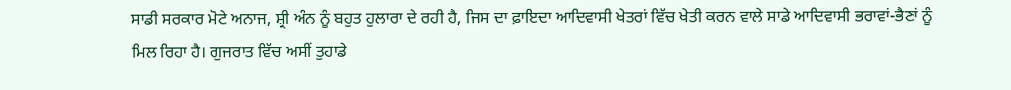ਸਾਡੀ ਸਰਕਾਰ ਮੋਟੇ ਅਨਾਜ, ਸ਼੍ਰੀ ਅੰਨ ਨੂੰ ਬਹੁਤ ਹੁਲਾਰਾ ਦੇ ਰਹੀ ਹੈ, ਜਿਸ ਦਾ ਫ਼ਾਇਦਾ ਆਦਿਵਾਸੀ ਖੇਤਰਾਂ ਵਿੱਚ ਖੇਤੀ ਕਰਨ ਵਾਲੇ ਸਾਡੇ ਆਦਿਵਾਸੀ ਭਰਾਵਾਂ-ਭੈਣਾਂ ਨੂੰ ਮਿਲ ਰਿਹਾ ਹੈ। ਗੁਜਰਾਤ ਵਿੱਚ ਅਸੀਂ ਤੁਹਾਡੇ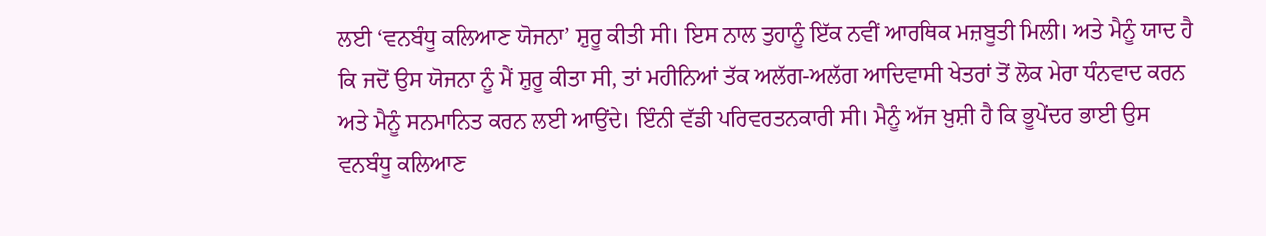ਲਈ ‘ਵਨਬੰਧੂ ਕਲਿਆਣ ਯੋਜਨਾ’ ਸ਼ੁਰੂ ਕੀਤੀ ਸੀ। ਇਸ ਨਾਲ ਤੁਹਾਨੂੰ ਇੱਕ ਨਵੀਂ ਆਰਥਿਕ ਮਜ਼ਬੂਤੀ ਮਿਲੀ। ਅਤੇ ਮੈਨੂੰ ਯਾਦ ਹੈ ਕਿ ਜਦੋਂ ਉਸ ਯੋਜਨਾ ਨੂੰ ਮੈਂ ਸ਼ੁਰੂ ਕੀਤਾ ਸੀ, ਤਾਂ ਮਹੀਨਿਆਂ ਤੱਕ ਅਲੱਗ-ਅਲੱਗ ਆਦਿਵਾਸੀ ਖੇਤਰਾਂ ਤੋਂ ਲੋਕ ਮੇਰਾ ਧੰਨਵਾਦ ਕਰਨ ਅਤੇ ਮੈਨੂੰ ਸਨਮਾਨਿਤ ਕਰਨ ਲਈ ਆਉਂਦੇ। ਇੰਨੀ ਵੱਡੀ ਪਰਿਵਰਤਨਕਾਰੀ ਸੀ। ਮੈਨੂੰ ਅੱਜ ਖ਼ੁਸ਼ੀ ਹੈ ਕਿ ਭੂਪੇਂਦਰ ਭਾਈ ਉਸ ਵਨਬੰਧੂ ਕਲਿਆਣ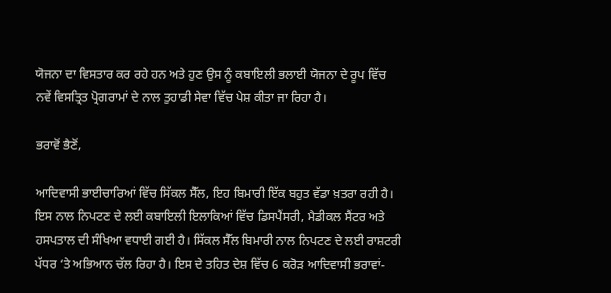ਯੋਜਨਾ ਦਾ ਵਿਸਤਾਰ ਕਰ ਰਹੇ ਹਨ ਅਤੇ ਹੁਣ ਉਸ ਨੂੰ ਕਬਾਇਲੀ ਭਲਾਈ ਯੋਜਨਾ ਦੇ ਰੂਪ ਵਿੱਚ ਨਵੇਂ ਵਿਸਤ੍ਰਿਤ ਪ੍ਰੋਗਰਾਮਾਂ ਦੇ ਨਾਲ ਤੁਹਾਡੀ ਸੇਵਾ ਵਿੱਚ ਪੇਸ਼ ਕੀਤਾ ਜਾ ਰਿਹਾ ਹੈ।

ਭਰਾਵੋਂ ਭੈਣੋਂ,

ਆਦਿਵਾਸੀ ਭਾਈਚਾਰਿਆਂ ਵਿੱਚ ਸਿੱਕਲ ਸੈੱਲ, ਇਹ ਬਿਮਾਰੀ ਇੱਕ ਬਹੁਤ ਵੱਡਾ ਖ਼ਤਰਾ ਰਹੀ ਹੈ। ਇਸ ਨਾਲ ਨਿਪਟਣ ਦੇ ਲਈ ਕਬਾਇਲੀ ਇਲਾਕਿਆਂ ਵਿੱਚ ਡਿਸਪੈਂਸਰੀ, ਮੈਡੀਕਲ ਸੈਂਟਰ ਅਤੇ ਹਸਪਤਾਲ ਦੀ ਸੰਖਿਆ ਵਧਾਈ ਗਈ ਹੈ। ਸਿੱਕਲ ਸੈੱਲ ਬਿਮਾਰੀ ਨਾਲ ਨਿਪਟਣ ਦੇ ਲਈ ਰਾਸ਼ਟਰੀ ਪੱਧਰ ‘ਤੇ ਅਭਿਆਨ ਚੱਲ ਰਿਹਾ ਹੈ। ਇਸ ਦੇ ਤਹਿਤ ਦੇਸ਼ ਵਿੱਚ 6 ਕਰੋੜ ਆਦਿਵਾਸੀ ਭਰਾਵਾਂ-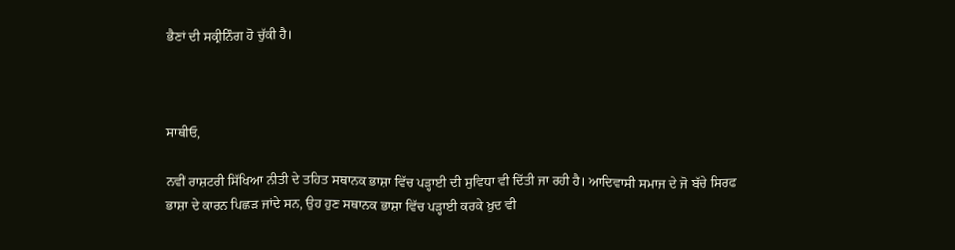ਭੈਣਾਂ ਦੀ ਸਕ੍ਰੀਨਿੰਗ ਹੋ ਚੁੱਕੀ ਹੈ।



ਸਾਥੀਓ,

ਨਵੀਂ ਰਾਸ਼ਟਰੀ ਸਿੱਖਿਆ ਨੀਤੀ ਦੇ ਤਹਿਤ ਸਥਾਨਕ ਭਾਸ਼ਾ ਵਿੱਚ ਪੜ੍ਹਾਈ ਦੀ ਸੁਵਿਧਾ ਵੀ ਦਿੱਤੀ ਜਾ ਰਹੀ ਹੈ। ਆਦਿਵਾਸੀ ਸਮਾਜ ਦੇ ਜੋ ਬੱਚੇ ਸਿਰਫ ਭਾਸ਼ਾ ਦੇ ਕਾਰਨ ਪਿਛੜ ਜਾਂਦੇ ਸਨ, ਉਹ ਹੁਣ ਸਥਾਨਕ ਭਾਸ਼ਾ ਵਿੱਚ ਪੜ੍ਹਾਈ ਕਰਕੇ ਖ਼ੁਦ ਵੀ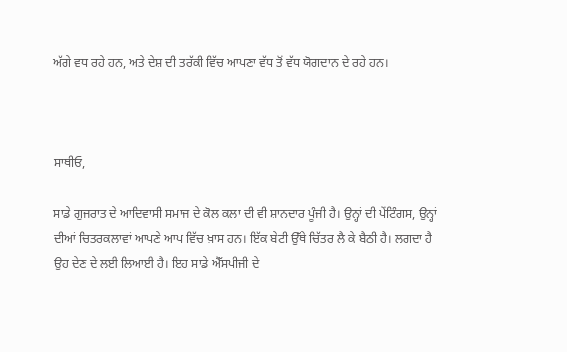ਅੱਗੇ ਵਧ ਰਹੇ ਹਨ, ਅਤੇ ਦੇਸ਼ ਦੀ ਤਰੱਕੀ ਵਿੱਚ ਆਪਣਾ ਵੱਧ ਤੋਂ ਵੱਧ ਯੋਗਦਾਨ ਦੇ ਰਹੇ ਹਨ।



ਸਾਥੀਓ,

ਸਾਡੇ ਗੁਜਰਾਤ ਦੇ ਆਦਿਵਾਸੀ ਸਮਾਜ ਦੇ ਕੋਲ ਕਲਾ ਦੀ ਵੀ ਸ਼ਾਨਦਾਰ ਪੂੰਜੀ ਹੈ। ਉਨ੍ਹਾਂ ਦੀ ਪੇਂਟਿੰਗਸ, ਉਨ੍ਹਾਂ ਦੀਆਂ ਚਿਤਰਕਲਾਵਾਂ ਆਪਣੇ ਆਪ ਵਿੱਚ ਖ਼ਾਸ ਹਨ। ਇੱਕ ਬੇਟੀ ਉੱਥੇ ਚਿੱਤਰ ਲੈ ਕੇ ਬੈਠੀ ਹੈ। ਲਗਦਾ ਹੈ ਉਹ ਦੇਣ ਦੇ ਲਈ ਲਿਆਈ ਹੈ। ਇਹ ਸਾਡੇ ਐੱਸਪੀਜੀ ਦੇ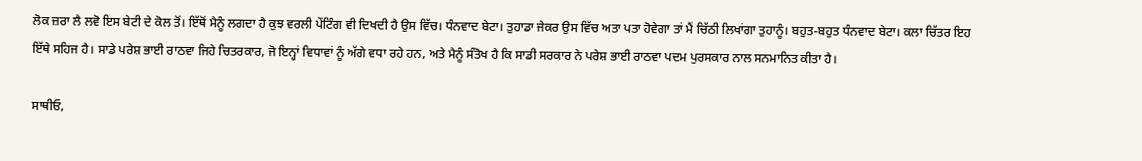ਲੋਕ ਜ਼ਰਾ ਲੈ ਲਵੋ ਇਸ ਬੇਟੀ ਦੇ ਕੋਲ ਤੋਂ। ਇੱਥੋਂ ਮੈਨੂੰ ਲਗਦਾ ਹੈ ਕੁਝ ਵਰਲੀ ਪੇਂਟਿੰਗ ਵੀ ਦਿਖਦੀ ਹੈ ਉਸ ਵਿੱਚ। ਧੰਨਵਾਦ ਬੇਟਾ। ਤੁਹਾਡਾ ਜੇਕਰ ਉਸ ਵਿੱਚ ਅਤਾ ਪਤਾ ਹੋਵੇਗਾ ਤਾਂ ਮੈਂ ਚਿੱਠੀ ਲਿਖਾਂਗਾ ਤੁਹਾਨੂੰ। ਬਹੁਤ-ਬਹੁਤ ਧੰਨਵਾਦ ਬੇਟਾ। ਕਲਾ ਚਿੱਤਰ ਇਹ ਇੱਥੇ ਸਹਿਜ ਹੈ। ਸਾਡੇ ਪਰੇਸ਼ ਭਾਈ ਰਾਠਵਾ ਜਿਹੇ ਚਿਤਰਕਾਰ, ਜੋ ਇਨ੍ਹਾਂ ਵਿਧਾਵਾਂ ਨੂੰ ਅੱਗੇ ਵਧਾ ਰਹੇ ਹਨ, ਅਤੇ ਮੈਨੂੰ ਸੰਤੋਖ ਹੈ ਕਿ ਸਾਡੀ ਸਰਕਾਰ ਨੇ ਪਰੇਸ਼ ਭਾਈ ਰਾਠਵਾ ਪਦਮ ਪੁਰਸਕਾਰ ਨਾਲ ਸਨਮਾਨਿਤ ਕੀਤਾ ਹੈ।

ਸਾਥੀਓ,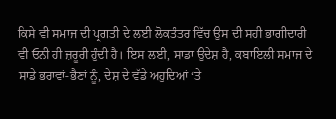ਕਿਸੇ ਵੀ ਸਮਾਜ ਦੀ ਪ੍ਰਗਤੀ ਦੇ ਲਈ ਲੋਕਤੰਤਰ ਵਿੱਚ ਉਸ ਦੀ ਸਹੀ ਭਾਗੀਦਾਰੀ ਵੀ ਓਨੀ ਹੀ ਜ਼ਰੂਰੀ ਹੁੰਦੀ ਹੈ। ਇਸ ਲਈ, ਸਾਡਾ ਉਦੇਸ਼ ਹੈ, ਕਬਾਇਲੀ ਸਮਾਜ ਦੇ ਸਾਡੇ ਭਰਾਵਾਂ-ਭੈਣਾਂ ਨੂੰ, ਦੇਸ਼ ਦੇ ਵੱਡੇ ਅਹੁਦਿਆਂ ‘ਤੇ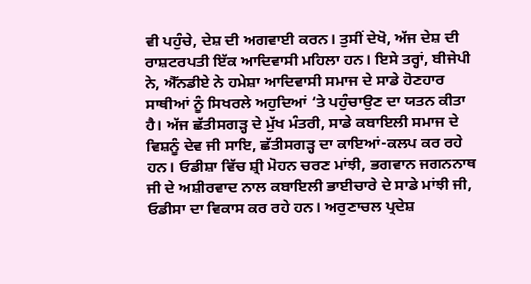ਵੀ ਪਹੁੰਚੇ, ਦੇਸ਼ ਦੀ ਅਗਵਾਈ ਕਰਨ। ਤੁਸੀਂ ਦੇਖੋ, ਅੱਜ ਦੇਸ਼ ਦੀ ਰਾਸ਼ਟਰਪਤੀ ਇੱਕ ਆਦਿਵਾਸੀ ਮਹਿਲਾ ਹਨ। ਇਸੇ ਤਰ੍ਹਾਂ, ਬੀਜੇਪੀ ਨੇ, ਐੱਨਡੀਏ ਨੇ ਹਮੇਸ਼ਾ ਆਦਿਵਾਸੀ ਸਮਾਜ ਦੇ ਸਾਡੇ ਹੋਣਹਾਰ ਸਾਥੀਆਂ ਨੂੰ ਸਿਖਰਲੇ ਅਹੁਦਿਆਂ ‘ਤੇ ਪਹੁੰਚਾਉਣ ਦਾ ਯਤਨ ਕੀਤਾ ਹੈ। ਅੱਜ ਛੱਤੀਸਗੜ੍ਹ ਦੇ ਮੁੱਖ ਮੰਤਰੀ, ਸਾਡੇ ਕਬਾਇਲੀ ਸਮਾਜ ਦੇ ਵਿਸ਼ਨੂੰ ਦੇਵ ਜੀ ਸਾਇ, ਛੱਤੀਸਗੜ੍ਹ ਦਾ ਕਾਇਆਂ-ਕਲਪ ਕਰ ਰਹੇ ਹਨ। ਓਡੀਸ਼ਾ ਵਿੱਚ ਸ਼੍ਰੀ ਮੋਹਨ ਚਰਣ ਮਾਂਝੀ, ਭਗਵਾਨ ਜਗਨਨਾਥ ਜੀ ਦੇ ਅਸ਼ੀਰਵਾਦ ਨਾਲ ਕਬਾਇਲੀ ਭਾਈਚਾਰੇ ਦੇ ਸਾਡੇ ਮਾਂਝੀ ਜੀ, ਓਡੀਸਾ ਦਾ ਵਿਕਾਸ ਕਰ ਰਹੇ ਹਨ। ਅਰੁਣਾਚਲ ਪ੍ਰਦੇਸ਼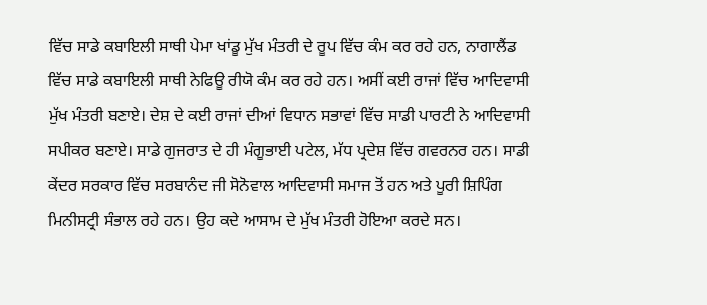ਵਿੱਚ ਸਾਡੇ ਕਬਾਇਲੀ ਸਾਥੀ ਪੇਮਾ ਖਾਂਡੂ ਮੁੱਖ ਮੰਤਰੀ ਦੇ ਰੂਪ ਵਿੱਚ ਕੰਮ ਕਰ ਰਹੇ ਹਨ, ਨਾਗਾਲੈਂਡ ਵਿੱਚ ਸਾਡੇ ਕਬਾਇਲੀ ਸਾਥੀ ਨੇਫਿਊ ਰੀਯੋ ਕੰਮ ਕਰ ਰਹੇ ਹਨ। ਅਸੀਂ ਕਈ ਰਾਜਾਂ ਵਿੱਚ ਆਦਿਵਾਸੀ ਮੁੱਖ ਮੰਤਰੀ ਬਣਾਏ। ਦੇਸ਼ ਦੇ ਕਈ ਰਾਜਾਂ ਦੀਆਂ ਵਿਧਾਨ ਸਭਾਵਾਂ ਵਿੱਚ ਸਾਡੀ ਪਾਰਟੀ ਨੇ ਆਦਿਵਾਸੀ ਸਪੀਕਰ ਬਣਾਏ। ਸਾਡੇ ਗੁਜਰਾਤ ਦੇ ਹੀ ਮੰਗੂਭਾਈ ਪਟੇਲ, ਮੱਧ ਪ੍ਰਦੇਸ਼ ਵਿੱਚ ਗਵਰਨਰ ਹਨ। ਸਾਡੀ ਕੇਂਦਰ ਸਰਕਾਰ ਵਿੱਚ ਸਰਬਾਨੰਦ ਜੀ ਸੋਨੋਵਾਲ ਆਦਿਵਾਸੀ ਸਮਾਜ ਤੋਂ ਹਨ ਅਤੇ ਪੂਰੀ ਸ਼ਿਪਿੰਗ ਮਿਨੀਸਟ੍ਰੀ ਸੰਭਾਲ ਰਹੇ ਹਨ। ਉਹ ਕਦੇ ਆਸਾਮ ਦੇ ਮੁੱਖ ਮੰਤਰੀ ਹੋਇਆ ਕਰਦੇ ਸਨ।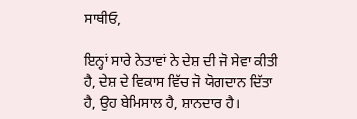ਸਾਥੀਓ,

ਇਨ੍ਹਾਂ ਸਾਰੇ ਨੇਤਾਵਾਂ ਨੇ ਦੇਸ਼ ਦੀ ਜੋ ਸੇਵਾ ਕੀਤੀ ਹੈ, ਦੇਸ਼ ਦੇ ਵਿਕਾਸ ਵਿੱਚ ਜੋ ਯੋਗਦਾਨ ਦਿੱਤਾ ਹੈ, ਉਹ ਬੇਮਿਸਾਲ ਹੈ, ਸ਼ਾਨਦਾਰ ਹੈ।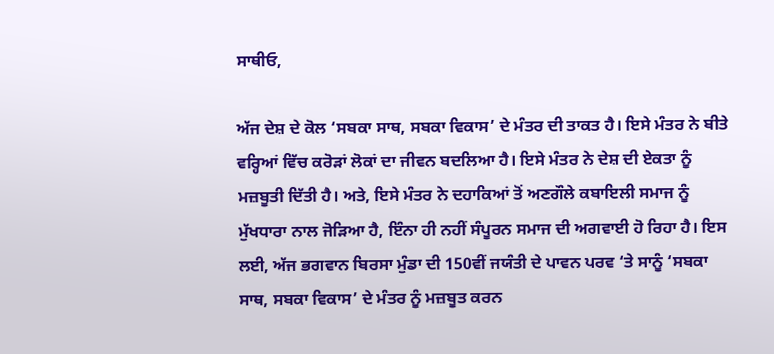ਸਾਥੀਓ,

ਅੱਜ ਦੇਸ਼ ਦੇ ਕੋਲ ‘ਸਬਕਾ ਸਾਥ, ਸਬਕਾ ਵਿਕਾਸ’ ਦੇ ਮੰਤਰ ਦੀ ਤਾਕਤ ਹੈ। ਇਸੇ ਮੰਤਰ ਨੇ ਬੀਤੇ ਵਰ੍ਹਿਆਂ ਵਿੱਚ ਕਰੋੜਾਂ ਲੋਕਾਂ ਦਾ ਜੀਵਨ ਬਦਲਿਆ ਹੈ। ਇਸੇ ਮੰਤਰ ਨੇ ਦੇਸ਼ ਦੀ ਏਕਤਾ ਨੂੰ ਮਜ਼ਬੂਤੀ ਦਿੱਤੀ ਹੈ। ਅਤੇ, ਇਸੇ ਮੰਤਰ ਨੇ ਦਹਾਕਿਆਂ ਤੋਂ ਅਣਗੌਲੇ ਕਬਾਇਲੀ ਸਮਾਜ ਨੂੰ ਮੁੱਖਧਾਰਾ ਨਾਲ ਜੋੜਿਆ ਹੈ, ਇੰਨਾ ਹੀ ਨਹੀਂ ਸੰਪੂਰਨ ਸਮਾਜ ਦੀ ਅਗਵਾਈ ਹੋ ਰਿਹਾ ਹੈ। ਇਸ ਲਈ, ਅੱਜ ਭਗਵਾਨ ਬਿਰਸਾ ਮੁੰਡਾ ਦੀ 150ਵੀਂ ਜਯੰਤੀ ਦੇ ਪਾਵਨ ਪਰਵ ‘ਤੇ ਸਾਨੂੰ ‘ਸਬਕਾ ਸਾਥ, ਸਬਕਾ ਵਿਕਾਸ’ ਦੇ ਮੰਤਰ ਨੂੰ ਮਜ਼ਬੂਤ ਕਰਨ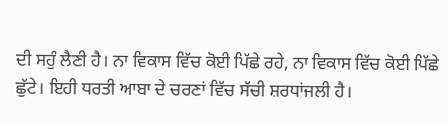ਦੀ ਸਹੁੰ ਲੈਣੀ ਹੈ। ਨਾ ਵਿਕਾਸ ਵਿੱਚ ਕੋਈ ਪਿੱਛੇ ਰਹੇ, ਨਾ ਵਿਕਾਸ ਵਿੱਚ ਕੋਈ ਪਿੱਛੇ ਛੁੱਟੇ। ਇਹੀ ਧਰਤੀ ਆਬਾ ਦੇ ਚਰਣਾਂ ਵਿੱਚ ਸੱਚੀ ਸ਼ਰਧਾਂਜਲੀ ਹੈ।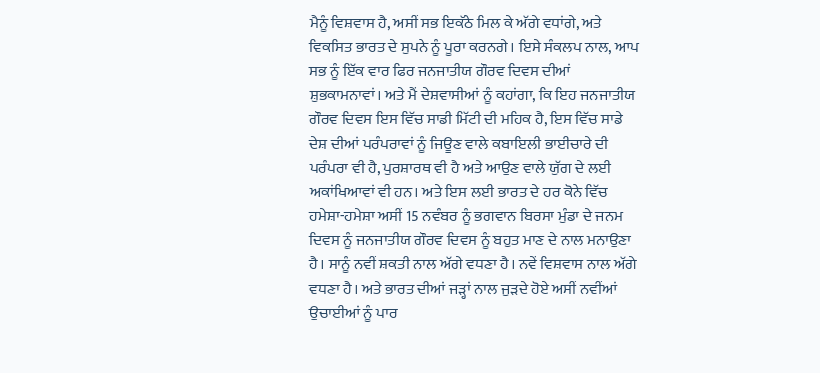ਮੈਨੂੰ ਵਿਸ਼ਵਾਸ ਹੈ, ਅਸੀਂ ਸਭ ਇਕੱਠੇ ਮਿਲ ਕੇ ਅੱਗੇ ਵਧਾਂਗੇ, ਅਤੇ ਵਿਕਸਿਤ ਭਾਰਤ ਦੇ ਸੁਪਨੇ ਨੂੰ ਪੂਰਾ ਕਰਨਗੇ। ਇਸੇ ਸੰਕਲਪ ਨਾਲ, ਆਪ ਸਭ ਨੂੰ ਇੱਕ ਵਾਰ ਫਿਰ ਜਨਜਾਤੀਯ ਗੌਰਵ ਦਿਵਸ ਦੀਆਂ ਸ਼ੁਭਕਾਮਨਾਵਾਂ। ਅਤੇ ਮੈਂ ਦੇਸ਼ਵਾਸੀਆਂ ਨੂੰ ਕਹਾਂਗਾ, ਕਿ ਇਹ ਜਨਜਾਤੀਯ ਗੌਰਵ ਦਿਵਸ ਇਸ ਵਿੱਚ ਸਾਡੀ ਮਿੱਟੀ ਦੀ ਮਹਿਕ ਹੈ, ਇਸ ਵਿੱਚ ਸਾਡੇ ਦੇਸ਼ ਦੀਆਂ ਪਰੰਪਰਾਵਾਂ ਨੂੰ ਜਿਊਣ ਵਾਲੇ ਕਬਾਇਲੀ ਭਾਈਚਾਰੇ ਦੀ ਪਰੰਪਰਾ ਵੀ ਹੈ, ਪੁਰਸ਼ਾਰਥ ਵੀ ਹੈ ਅਤੇ ਆਉਣ ਵਾਲੇ ਯੁੱਗ ਦੇ ਲਈ ਅਕਾਂਖਿਆਵਾਂ ਵੀ ਹਨ। ਅਤੇ ਇਸ ਲਈ ਭਾਰਤ ਦੇ ਹਰ ਕੋਨੇ ਵਿੱਚ ਹਮੇਸ਼ਾ-ਹਮੇਸ਼ਾ ਅਸੀਂ 15 ਨਵੰਬਰ ਨੂੰ ਭਗਵਾਨ ਬਿਰਸਾ ਮੁੰਡਾ ਦੇ ਜਨਮ ਦਿਵਸ ਨੂੰ ਜਨਜਾਤੀਯ ਗੌਰਵ ਦਿਵਸ ਨੂੰ ਬਹੁਤ ਮਾਣ ਦੇ ਨਾਲ ਮਨਾਉਣਾ ਹੈ। ਸਾਨੂੰ ਨਵੀਂ ਸ਼ਕਤੀ ਨਾਲ ਅੱਗੇ ਵਧਣਾ ਹੈ। ਨਵੇਂ ਵਿਸ਼ਵਾਸ ਨਾਲ ਅੱਗੇ ਵਧਣਾ ਹੈ। ਅਤੇ ਭਾਰਤ ਦੀਆਂ ਜੜ੍ਹਾਂ ਨਾਲ ਜੁੜਦੇ ਹੋਏ ਅਸੀਂ ਨਵੀਂਆਂ ਉਚਾਈਆਂ ਨੂੰ ਪਾਰ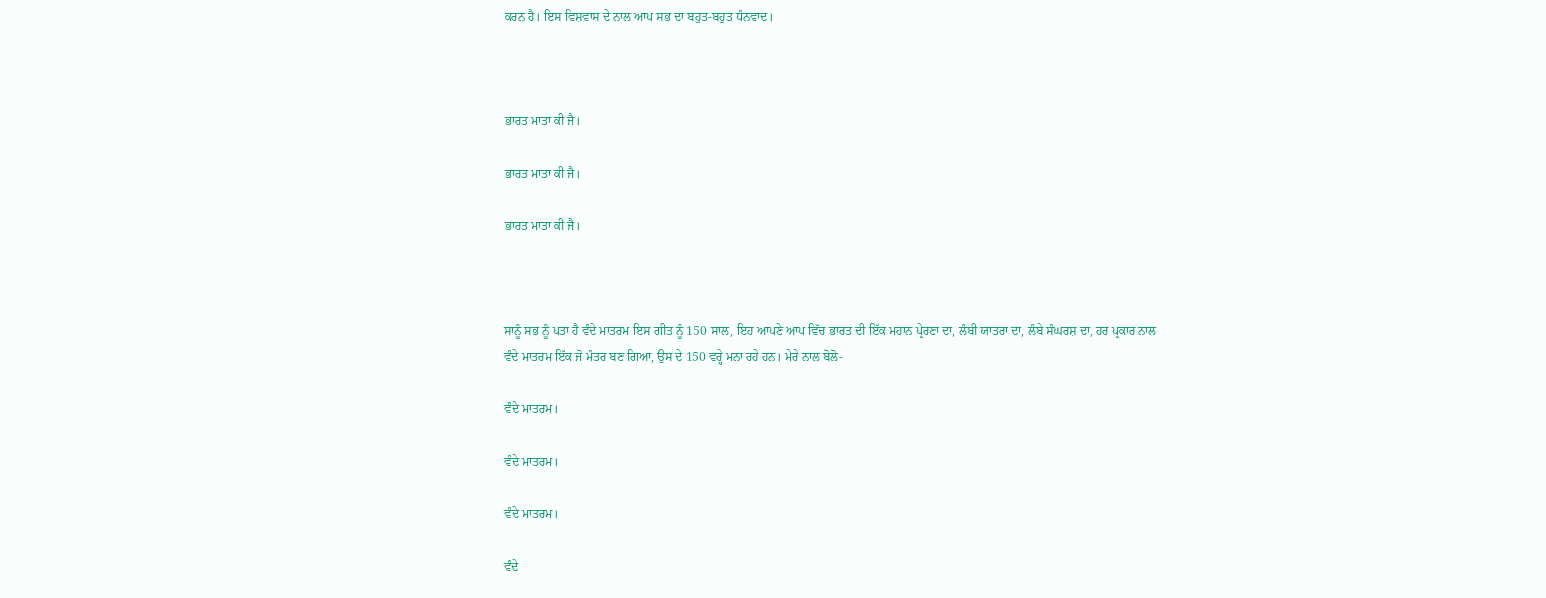ਕਰਨ ਹੈ। ਇਸ ਵਿਸ਼ਵਾਸ ਦੇ ਨਾਲ ਆਪ ਸਭ ਦਾ ਬਹੁਤ-ਬਹੁਤ ਧੰਨਵਾਦ।



ਭਾਰਤ ਮਾਤਾ ਕੀ ਜੈ।

ਭਾਰਤ ਮਾਤਾ ਕੀ ਜੈ।

ਭਾਰਤ ਮਾਤਾ ਕੀ ਜੈ।



ਸਾਨੂੰ ਸਭ ਨੂੰ ਪਤਾ ਹੈ ਵੰਦੇ ਮਾਤਰਮ ਇਸ ਗੀਤ ਨੂੰ 150 ਸਾਲ, ਇਹ ਆਪਣੇ ਆਪ ਵਿੱਚ ਭਾਰਤ ਦੀ ਇੱਕ ਮਹਾਨ ਪ੍ਰੇਰਣਾ ਦਾ, ਲੰਬੀ ਯਾਤਰਾ ਦਾ, ਲੰਬੇ ਸੰਘਰਸ਼ ਦਾ, ਹਰ ਪ੍ਰਕਾਰ ਨਾਲ ਵੰਦੇ ਮਾਤਰਮ ਇੱਕ ਜੋ ਮੰਤਰ ਬਣ ਗਿਆ, ਉਸ ਦੇ 150 ਵਰ੍ਹੇ ਮਨਾ ਰਹੇ ਹਨ। ਮੇਰੇ ਨਾਲ ਬੋਲੋ-

ਵੰਦੇ ਮਾਤਰਮ।

ਵੰਦੇ ਮਾਤਰਮ।

ਵੰਦੇ ਮਾਤਰਮ।

ਵੰਦੇ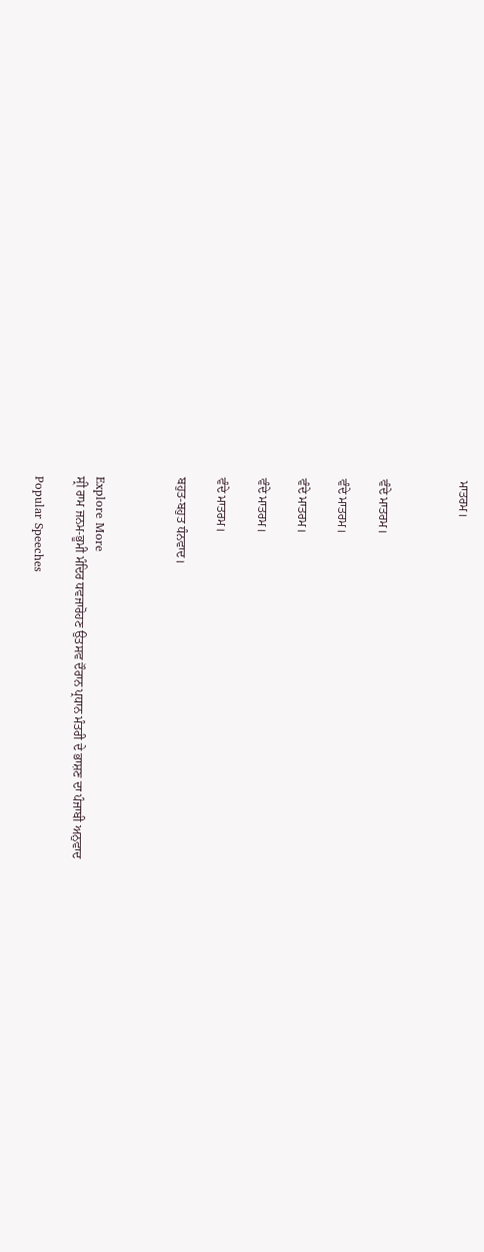ਮਾਤਰਮ।



ਵੰਦੇ ਮਾਤਰਮ।

ਵੰਦੇ ਮਾਤਰਮ।

ਵੰਦੇ ਮਾਤਰਮ।

ਵੰਦੇ ਮਾਤਰਮ।

ਵੰਦੇ ਮਾਤਰਮ।

ਬਹੁਤ-ਬਹੁਤ ਧੰਨਵਾਦ।



Explore More
ਸ੍ਰੀ ਰਾਮ ਜਨਮ-ਭੂਮੀ ਮੰਦਿਰ ਧਵਜਾਰੋਹਣ ਉਤਸਵ ਦੌਰਾਨ ਪ੍ਰਧਾਨ ਮੰਤਰੀ ਦੇ ਭਾਸ਼ਣ ਦਾ ਪੰਜਾਬੀ ਅਨੁਵਾਦ

Popular Speeches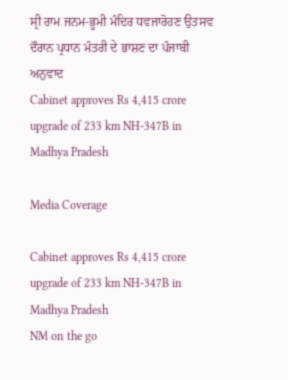ਸ੍ਰੀ ਰਾਮ ਜਨਮ-ਭੂਮੀ ਮੰਦਿਰ ਧਵਜਾਰੋਹਣ ਉਤਸਵ ਦੌਰਾਨ ਪ੍ਰਧਾਨ ਮੰਤਰੀ ਦੇ ਭਾਸ਼ਣ ਦਾ ਪੰਜਾਬੀ ਅਨੁਵਾਦ
Cabinet approves Rs 4,415 crore upgrade of 233 km NH-347B in Madhya Pradesh

Media Coverage

Cabinet approves Rs 4,415 crore upgrade of 233 km NH-347B in Madhya Pradesh
NM on the go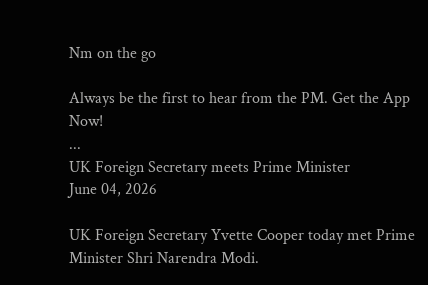Nm on the go

Always be the first to hear from the PM. Get the App Now!
...
UK Foreign Secretary meets Prime Minister
June 04, 2026

UK Foreign Secretary Yvette Cooper today met Prime Minister Shri Narendra Modi.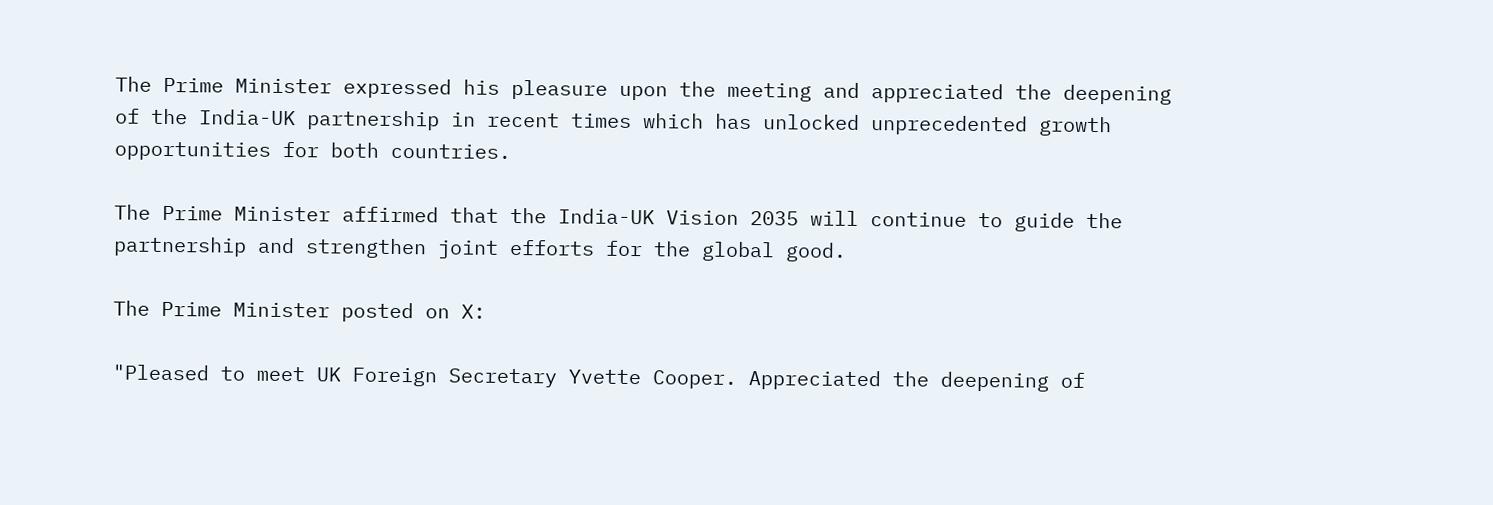The Prime Minister expressed his pleasure upon the meeting and appreciated the deepening of the India-UK partnership in recent times which has unlocked unprecedented growth opportunities for both countries.

The Prime Minister affirmed that the India-UK Vision 2035 will continue to guide the partnership and strengthen joint efforts for the global good.

The Prime Minister posted on X:

"Pleased to meet UK Foreign Secretary Yvette Cooper. Appreciated the deepening of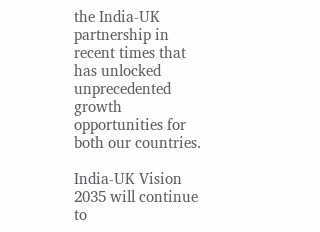the India-UK partnership in recent times that has unlocked unprecedented growth opportunities for both our countries.

India-UK Vision 2035 will continue to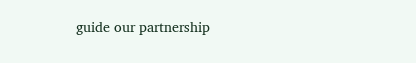guide our partnership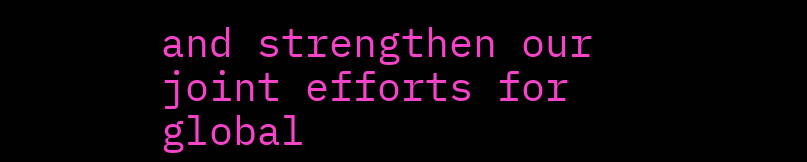and strengthen our joint efforts for global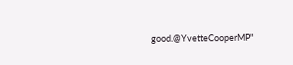good.@YvetteCooperMP"